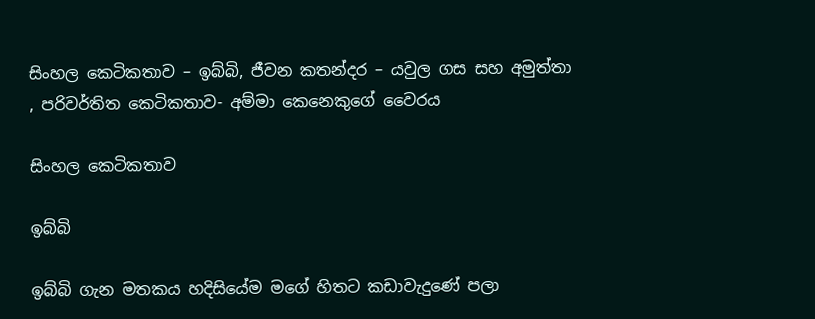සිංහල කෙටිකතාව – ඉබ්බි, ජීවන කතන්දර – යවුල ගස සහ අමුත්තා  , පරිවර්තිත කෙටිකතාව- අම්මා කෙනෙකුගේ වෛරය

සිංහල කෙටිකතාව

ඉබ්බි

ඉබ්බි ගැන මතකය හදිසියේම මගේ හිතට කඩාවැදුණේ පලා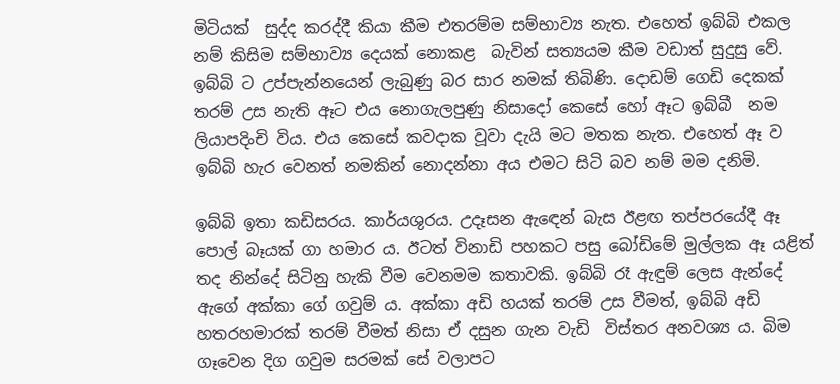මිටියක්  සුද්ද කරද්දී කියා කීම එතරම්ම සම්භාව්‍ය නැත. එහෙත් ඉබ්බි එකල නම් කිසිම සම්භාව්‍ය දෙයක් නොකළ  බැවින් සත්‍යයම කීම වඩාත් සුදුසු වේ. ඉබ්බි ට උප්පැන්නයෙන් ලැබුණු බර සාර නමක් තිබිණි. දොඩම් ගෙඩි දෙකක් තරම් උස නැති ඈට එය නොගැලපුණු නිසාදෝ කෙසේ හෝ ඈට ඉබ්බී  නම ලියාපදිංචි විය. එය කෙසේ කවදාක වූවා දැයි මට මතක නැත. එහෙත් ඈ ව ඉබ්බි හැර වෙනත් නමකින් නොදන්නා අය එමට සිටි බව නම් මම දනිමි.

ඉබ්බි ඉතා කඩිසරය. කාර්යශුරය. උදෑසන ඇඳෙන් බැස ඊළඟ තප්පරයේදී ඈ පොල් බෑයක් ගා හමාර ය. ඊටත් විනාඩි පහකට පසු බෝඩිමේ මුල්ලක ඈ යළිත් තද නින්දේ සිටිනු හැකි වීම වෙනමම කතාවකි. ඉබ්බි රෑ ඇඳුම් ලෙස ඇන්දේ ඇගේ අක්කා ගේ ගවුම් ය. අක්කා අඩි හයක් තරම් උස වීමත්, ඉබ්බි අඩි හතරහමාරක් තරම් වීමත් නිසා ඒ දසුන ගැන වැඩි  විස්තර අනවශ්‍ය ය. බිම ගෑවෙන දිග ගවුම සරමක් සේ වලාපට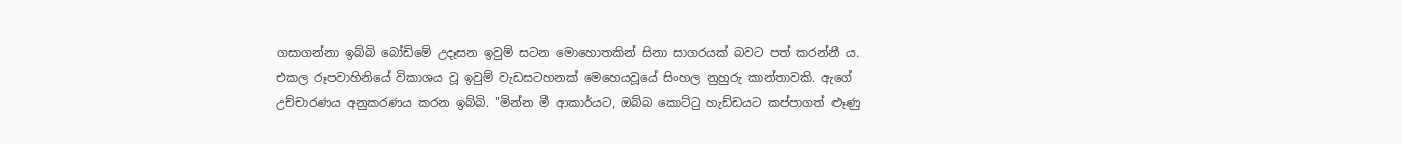ගසාගන්නා ඉබ්බි බෝඩිමේ උදෑසන ඉවුම් සටන මොහොතකින් සිනා සාගරයක් බවට පත් කරන්නී ය. එකල රූපවාහිනියේ විකාශය වූ ඉවුම් වැඩසටහනක් මෙහෙයවූයේ සිංහල නුහුරු කාන්තාවකි. ඇගේ උච්චාරණය අනුකරණය කරන ඉබ්බි. "මින්න මී ආකාර්යට, ඔබ්බ කොට්ටු හැඩ්ඩයට කප්පාගත් ළුෑණු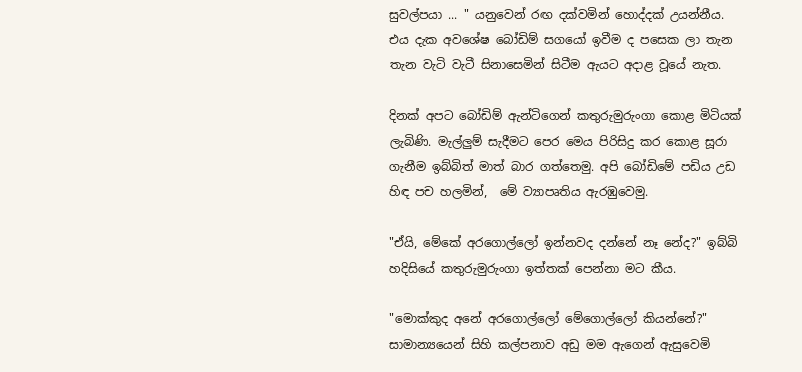සුවල්පයා ... " යනුවෙන් රඟ දක්වමින් හොද්දක් උයන්නීය. එය දැක අවශේෂ බෝඩිම් සගයෝ ඉවීම ද පසෙක ලා තැන තැන වැටි වැටී සිනාසෙමින් සිටීම ඇයට අදාළ වූයේ නැත.

දිනක් අපට බෝඩිම් ඇන්ටිගෙන් කතුරුමුරුංගා කොළ මිටියක් ලැබිණි. මැල්ලුම් සැදීමට පෙර මෙය පිරිසිදු කර කොළ සූරා ගැනීම ඉබ්බිත් මාත් බාර ගත්තෙමු. අපි බෝඩිමේ පඩිය උඩ හිඳ පච හලමින්,  මේ ව්‍යාපෘතිය ඇරඹුවෙමු.

"ඒයි, මේකේ අරගොල්ලෝ ඉන්නවද දන්නේ නෑ නේද?" ඉබ්බි හදිසියේ කතුරුමුරුංගා ඉත්තක් පෙන්නා මට කීය.

"මොක්කුද අනේ අරගොල්ලෝ මේගොල්ලෝ කියන්නේ?" සාමාන්‍යයෙන් සිහි කල්පනාව අඩු මම ඇගෙන් ඇසුවෙමි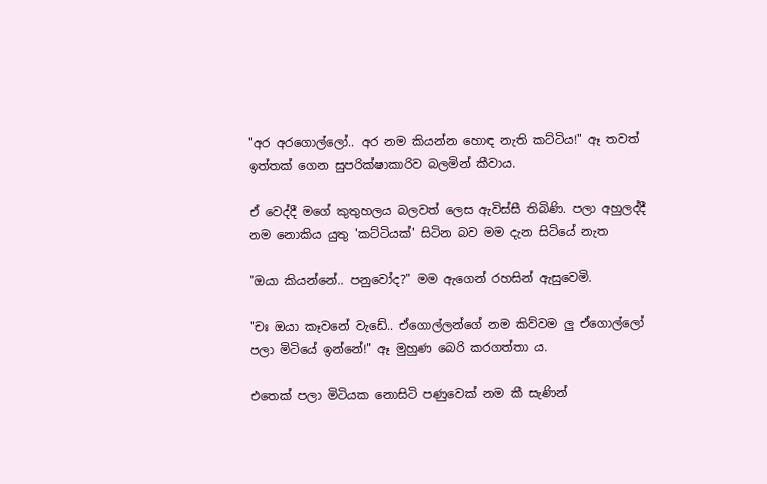"අර අරගොල්ලෝ.. අර නම කියන්න හොඳ නැති කට්ටිය!" ඈ තවත් ඉත්තක් ගෙන සුපරික්ෂාකාරිව බලමින් කීවාය.

ඒ වෙද්දී මගේ කුතුහලය බලවත් ලෙස ඇවිස්සී තිබිණි. පලා අහුලද්දී නම නොකිය යුතු 'කට්ටියක්' සිටින බව මම දැන සිටියේ නැත

"ඔයා කියන්නේ.. පනුවෝද?" මම ඇගෙන් රහසින් ඇසුවෙමි.

"චඃ ඔයා කෑවනේ වැඩේ.. ඒගොල්ලන්ගේ නම කිව්වම ලු ඒගොල්ලෝ පලා මිටියේ ඉන්නේ!" ඈ මුහුණ බෙරි කරගත්තා ය.

එතෙක් පලා මිටියක නොසිටි පණුවෙක් නම කී සැණින්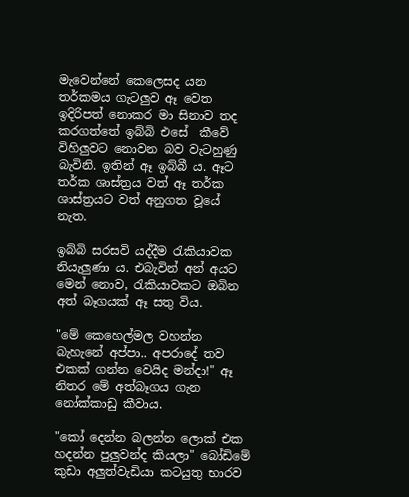මැවෙන්නේ කෙලෙසද යන තර්කමය ගැටලුව ඈ වෙත ඉදිරිපත් නොකර මා සිනාව තද කරගත්තේ ඉබ්බි එසේ  කීවේ විහිලුවට නොවන බව වැටහුණු බැවිනි. ඉතින් ඈ ඉබ්බී ය. ඈට තර්ක ශාස්ත්‍රය වත් ඈ තර්ක ශාස්ත්‍රයට වත් අනුගත වූයේ නැත.

ඉබ්බි සරසවි යද්දීම රැකියාවක නියැලුණා ය. එබැවින් අන් අයට මෙන් නොව, රැකියාවකට ඔබින අත් බෑගයක් ඈ සතු විය.

"මේ කෙහෙල්මල වහන්න බැහැනේ අප්පා.. අපරාදේ තව එකක් ගන්න වෙයිද මන්දා!" ඈ නිතර මේ අත්බෑගය ගැන නෝක්කාඩු කීවාය.

"කෝ දෙන්න බලන්න ලොක් එක හදන්න පුලුවන්ද කියලා" බෝඩිමේ කුඩා අලුත්වැඩියා කටයුතු භාරව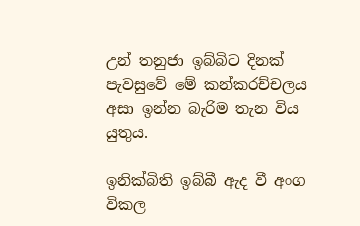උන් තනුජා ඉබ්බිට දිනක් පැවසුවේ මේ කන්කරච්චලය අසා ඉන්න බැරිම තැන විය යුතුය.

ඉනික්බිති ඉබ්බී ඇද වී අංග විකල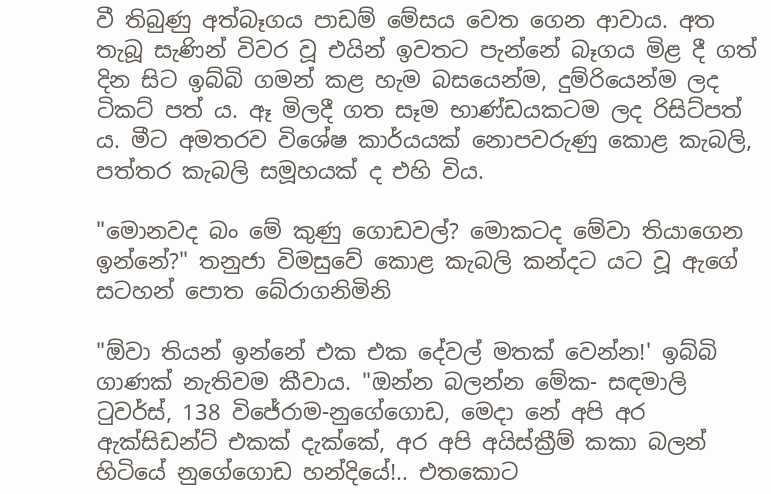වී තිබුණු අත්බෑගය පාඩම් මේසය වෙත ගෙන ආවාය. අත තැබූ සැණින් විවර වූ එයින් ඉවතට පැන්නේ බෑගය මිළ දී ගත් දින සිට ඉබ්බි ගමන් කළ හැම බසයෙන්ම, දුම්රියෙන්ම ලද ටිකට් පත් ය. ඈ මිලදී ගත සෑම භාණ්ඩයකටම ලද රිසිට්පත් ය. මීට අමතරව විශේෂ කාර්යයක් නොපවරුණු කොළ කැබලි, පත්තර කැබලි සමූහයක් ද එහි විය.

"මොනවද බං මේ කුණු ගොඩවල්? මොකටද මේවා තියාගෙන ඉන්නේ?" තනුජා විමසුවේ කොළ කැබලි කන්දට යට වූ ඇගේ සටහන් පොත බේරාගනිමිනි

"ඕවා තියන් ඉන්නේ එක එක දේවල් මතක් වෙන්න!' ඉබ්බි ගාණක් නැතිවම කීවාය. "ඔන්න බලන්න මේක- සඳමාලි ටුවර්ස්, 138 විජේරාම-නුගේගොඩ, මෙදා නේ අපි අර ඇක්සිඩන්ට් එකක් දැක්කේ, අර අපි අයිස්ක්‍රීම් කකා බලන් හිටියේ නුගේගොඩ හන්දියේ!.. එතකොට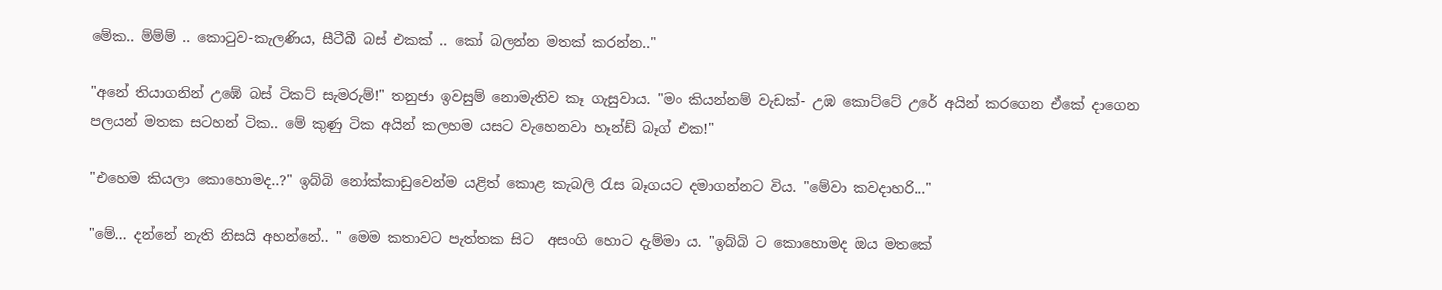මේක.. ම්ම්ම් .. කොටුව-කැලණිය, සීටීබී බස් එකක් .. කෝ බලන්න මතක් කරන්න.."

"අනේ තියාගනින් උඹේ බස් ටිකට් සැමරුම්!" තනුජා ඉවසුම් නොමැතිව කෑ ගැසුවාය. "මං කියන්නම් වැඩක්- උඹ කොට්ටේ උරේ අයින් කරගෙන ඒකේ දාගෙන පලයන් මතක සටහන් ටික.. මේ කුණු ටික අයින් කලහම යසට වැහෙනවා හෑන්ඩ් බෑග් එක!"

"එහෙම කියලා කොහොමද..?" ඉබ්බි නෝක්කාඩුවෙන්ම යළිත් කොළ කැබලි රැස බෑගයට දමාගන්නට විය. "මේවා කවදාහරි..."

"මේ... දන්නේ නැති නිසයි අහන්නේ.. " මෙම කතාවට පැත්තක සිට  අසංගි හොට දැම්මා ය. "ඉබ්බි ට කොහොමද ඔය මතකේ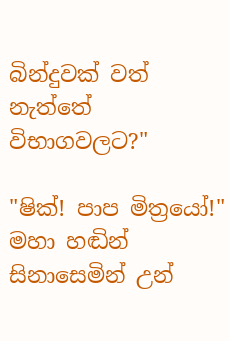බින්දුවක් වත් නැත්තේ විභාගවලට?"

"ෂික්! පාප මිත්‍රයෝ!" මහා හඬින් සිනාසෙමින් උන්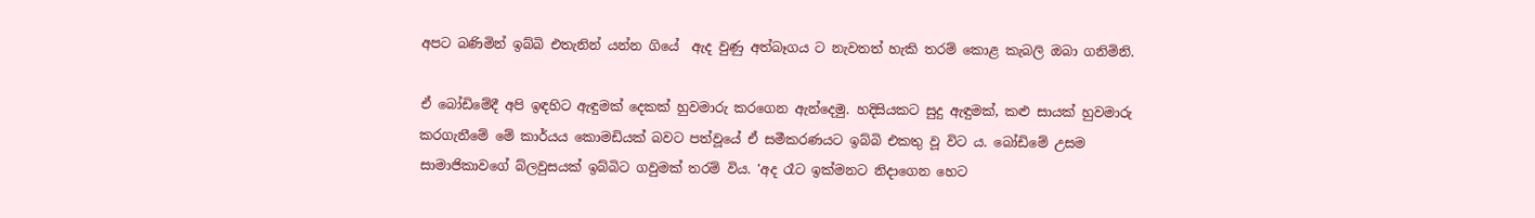අපට බණිමින් ඉබ්බි එතැනින් යන්න ගියේ  ඇද වුණු අත්බෑගය ට නැවතත් හැකි තරම් කොළ කැබලි ඔබා ගනිමිනි.

ඒ බෝඩිමේදී අපි ඉඳහිට ඇඳුමක් දෙකක් හුවමාරු කරගෙන ඇන්දෙමු. හදිසියකට සුදු ඇඳුමක්, කළු සායක් හුවමාරු කරගැනීමේ මේ කාර්යය කොමඩියක් බවට පත්වූයේ ඒ සමීකරණයට ඉබ්බි එකතු වූ විට ය. බෝඩිමේ උසම සාමාජිකාවගේ බ්ලවුසයක් ඉබ්බිට ගවුමක් තරම් විය. 'අද රෑට ඉක්මනට නිදාගෙන හෙට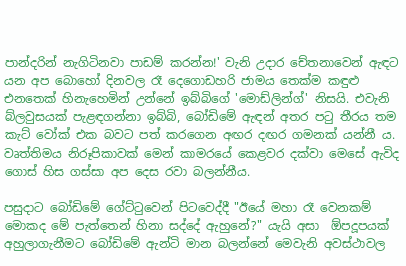පාන්දරින් නැගිටිනවා පාඩම් කරන්න!' වැනි උදාර චේතනාවෙන් ඇඳට යන අප බොහෝ දිනවල රෑ දෙගොඩහරි ජාමය තෙක්ම කඳුළු එනතෙක් හිනැහෙමින් උන්නේ ඉබ්බිගේ 'මොඩ්ලින්ග්' නිසයි. එවැනි බ්ලවුසයක් පැළඳගන්නා ඉබ්බි, බෝඩිමේ ඇඳන් අතර පටු තීරය තම කැට් වෝක් එක බවට පත් කරගෙන අඟර දඟර ගමනක් යන්නී ය. වෘත්තිමය නිරූපිකාවක් මෙන් කාමරයේ කෙළවර දක්වා මෙසේ ඇවිද ගොස් හිස ගස්සා අප දෙස රවා බලන්නීය.

පසුදාට බෝඩිමේ ගේට්ටුවෙන් පිටවෙද්දී "ඊයේ මහා රෑ වෙනකම් මොකද මේ පැත්තෙන් හිනා සද්දේ ඇහුනේ?" යැයි අසා  ඕපදූපයක් අහුලාගැනීමට බෝඩිමේ ඇන්ටි මාන බලන්නේ මෙවැනි අවස්ථාවල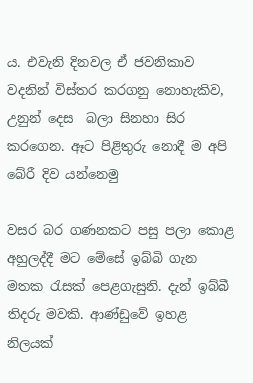ය. එවැනි දිනවල ඒ ජවනිකාව වදනින් විස්තර කරගනු නොහැකිව, උනුන් දෙස  බලා සිනහා සිර කරගෙන. ඈට පිළිතුරු නොදී ම අපි බේරී දිව යන්නෙමු

වසර බර ගණනකට පසු පලා කොළ අහුලද්දී මට මේසේ ඉබ්බි ගැන මතක රැසක් පෙළගැසුනි. දැන් ඉබ්බී තිදරු මවකි. ආණ්ඩුවේ ඉහළ නිලයක්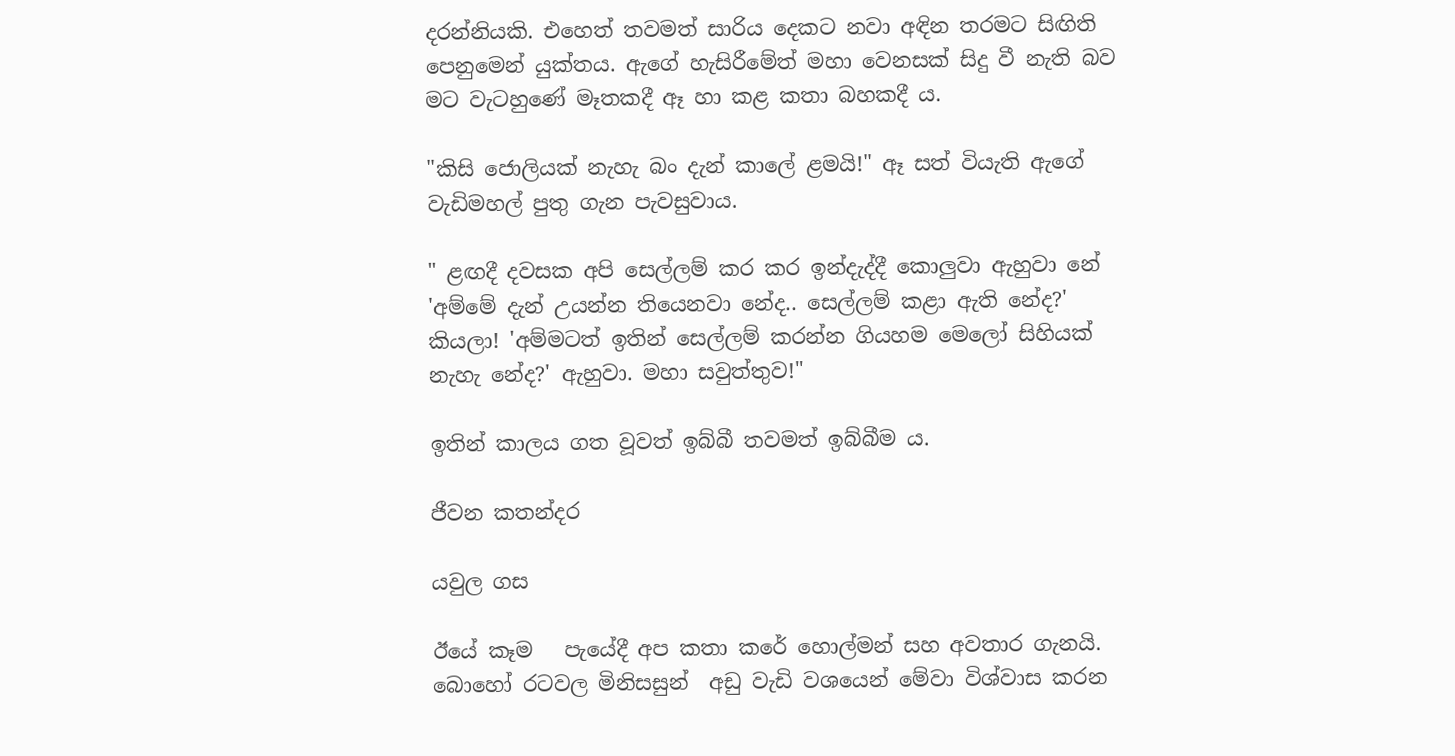දරන්නියකි. එහෙත් තවමත් සාරිය දෙකට නවා අඳින තරමට සිඟිති පෙනුමෙන් යුක්තය. ඇගේ හැසිරීමේත් මහා වෙනසක් සිදු වී නැති බව මට වැටහුණේ මෑතකදී ඈ හා කළ කතා බහකදී ය.

"කිසි ජොලියක් නැහැ බං දැන් කාලේ ළමයි!" ඈ සත් වියැති ඇගේ වැඩිමහල් පුතු ගැන පැවසුවාය.

" ළඟදී දවසක අපි සෙල්ලම් කර කර ඉන්දැද්දී කොලුවා ඇහුවා නේ 'අම්මේ දැන් උයන්න තියෙනවා නේද.. සෙල්ලම් කළා ඇති නේද?' කියලා! 'අම්මටත් ඉතින් සෙල්ලම් කරන්න ගියහම මෙලෝ සිහියක් නැහැ නේද?' ඇහුවා. මහා සවුත්තුව!"

ඉතින් කාලය ගත වූවත් ඉබ්බී තවමත් ඉබ්බීම ය.

ජීවන කතන්දර

යවුල ගස

ඊයේ කෑම   පැයේදී අප කතා කරේ හොල්මන් සහ අවතාර ගැනයි. බොහෝ රටවල මිනිසසුන්  අඩු වැඩි වශයෙන් මේවා විශ්වාස කරන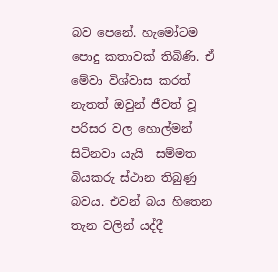බව පෙනේ. හැමෝටම පොදු කතාවක් තිබිණි. ඒ මේවා විශ්වාස කරත් නැතත් ඔවුන් ජීවත් වූ පරිසර වල හොල්මන් සිටිනවා යැයි  සම්මත බියකරු ස්ථාන තිබුණු බවය. එවන් බය හිතෙන තැන වලින් යද්දී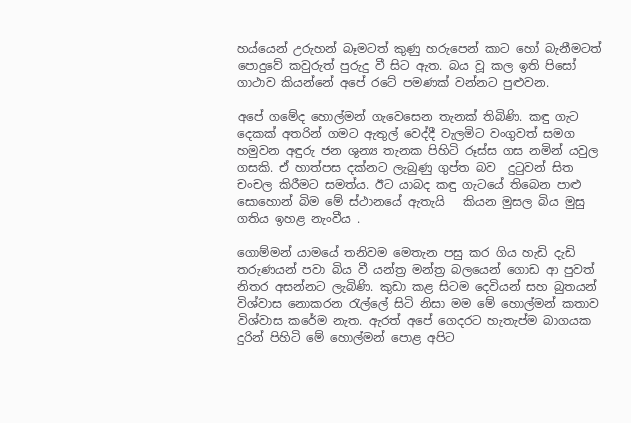හය්යෙන් උරුහන් බෑමටත් කුණු හරුපෙන් කාට හෝ බැනීමටත් පොදුවේ කවුරුත් පුරුදු වී සිට ඇත. බය වූ කල ඉති පිසෝ ගාථාව කියන්නේ අපේ රටේ පමණක් වන්නට පුළුවන.

අපේ ගමේද හොල්මන් ගැවෙසෙන තැනක් තිබිණි. කඳු ගැට දෙකක් අතරින් ගමට ඇතුල් වෙද්දී වැලමිට වංගුවත් සමග හමුවන අඳුරු ජන ශුන්‍ය තැනක පිහිටි රූස්ස ගස නමින් යවුල ගසකි. ඒ හාත්පස දක්නට ලැබුණු ගුප්ත බව  දුටුවන් සිත චංචල කිරීමට සමත්ය. ඊට යාබද කඳු ගැටයේ තිබෙන පාළු සොහොන් බිම මේ ස්ථානයේ ඇතැයි   කියන මුසල බිය මුසු ගතිය ඉහළ නැංවීය .

ගොම්මන් යාමයේ තනිවම මෙතැන පසු කර ගිය හැඩි දැඩි තරුණයන් පවා බිය වී යන්ත්‍ර මන්ත්‍ර බලයෙන් ගොඩ ආ පුවත් නිතර අසන්නට ලැබිණි. කුඩා කළ සිටම දෙවියන් සහ බුතයන් විශ්වාස නොකරන රැල්ලේ සිටි නිසා මම මේ හොල්මන් කතාව විශ්වාස කරේම නැත. ඇරත් අපේ ගෙදරට හැතැප්ම බාගයක දුරින් පිහිටි මේ හොල්මන් පොළ අපිට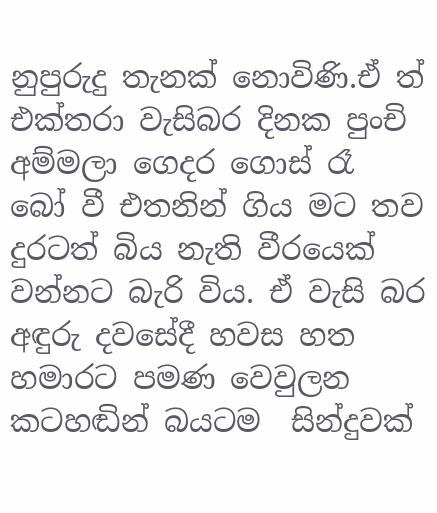නුපුරුදු තැනක් නොවිණි.ඒ ත් එක්තරා වැසිබර දිනක පුංචි අම්මලා ගෙදර ගොස් රෑ  බෝ වී එතනින් ගිය මට තව දුරටත් බිය නැති වීරයෙක් වන්නට බැරි විය. ඒ වැසි බර අඳුරු දවසේදී හවස හත හමාරට පමණ වෙවුලන කටහඬින් බයටම  සින්දුවක්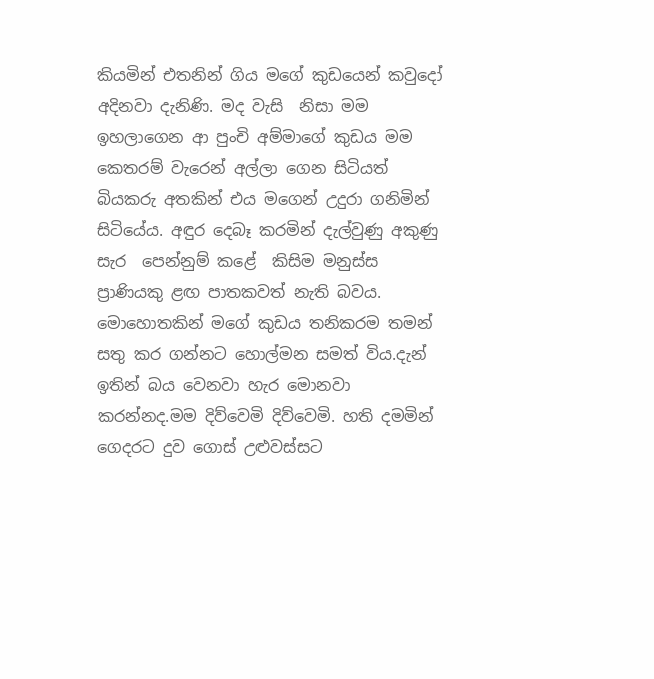කියමින් එතනින් ගිය මගේ කුඩයෙන් කවුදෝ අදිනවා දැනිණි. මද වැසි  නිසා මම ඉහලාගෙන ආ පුංචි අම්මාගේ කුඩය මම කෙතරම් වැරෙන් අල්ලා ගෙන සිටියත් බියකරු අතකින් එය මගෙන් උදුරා ගනිමින් සිටියේය. අඳුර දෙබෑ කරමින් දැල්වුණු අකුණු සැර  පෙන්නුම් කළේ  කිසිම මනුස්ස ප්‍රාණියකු ළඟ පාතකවත් නැති බවය. මොහොතකින් මගේ කුඩය තනිකරම තමන් සතු කර ගන්නට හොල්මන සමත් විය.දැන් ඉතින් බය වෙනවා හැර මොනවා කරන්නද.මම දිව්වෙමි දිව්වෙමි. හති දමමින් ගෙදරට දුව ගොස් උළුවස්සට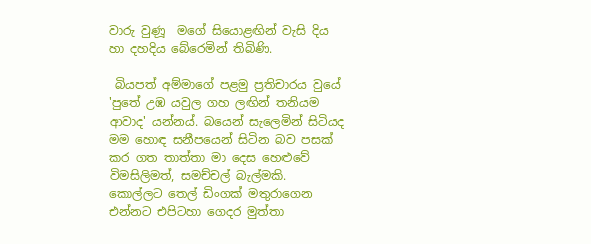වාරු වුණූ  මගේ සියොළඟින් වැසි දිය හා දහදිය බේරෙමින් තිබිණි.

 බියපත් අම්මාගේ පළමු ප්‍රතිචාරය වුයේ 'පුතේ උඹ යවුල ගහ ලඟින් තනියම ආවාද' යන්නය්. බයෙන් සැලෙමින් සිටියද මම හොඳ සනීපයෙන් සිටින බව පසක් කර ගත තාත්තා මා දෙස හෙළුවේ විමසිලිමත්, සමච්චල් බැල්මකි. කොල්ලට තෙල් ඩිංගක් මතුරාගෙන එන්නට එපිටහා ගෙදර මුත්තා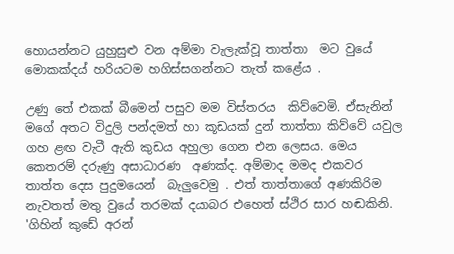හොයන්නට යුහුසුළු වන අම්මා වැලැක්වූ තාත්තා  මට වුයේ මොකක්දය් හරියටම හගිස්සගන්නට තැත් කළේය .

උණු තේ එකක් බීමෙන් පසුව මම විස්තරය  කිව්වෙමි. ඒසැනින් මගේ අතට විදුලි පන්දමත් හා කූඩයක් දුන් තාත්තා කිව්වේ යවුල ගහ ළඟ වැටී ඇති කුඩය අහුලා ගෙන එන ලෙසය. මෙය කෙතරම් දරුණු අසාධාරණ  අණක්ද. අම්මාද මමද එකවර තාත්ත දෙස පුදුමයෙන්  බැලුවෙමු . එත් තාත්තාගේ අණකිරිම නැවතත් මතු වුයේ තරමක් දයාබර එහෙත් ස්ථිර සාර හඬකිනි.   'ගිහින් කුඩේ අරන්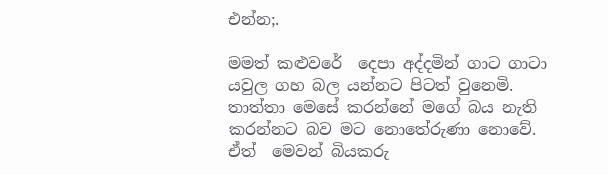එන්න;.

මමත් කළුවරේ  දෙපා අද්දමින් ගාට ගාටා යවුල ගහ බල යන්නට පිටත් වුනෙමි. තාත්තා මෙසේ කරන්නේ මගේ බය නැති කරන්නට බව මට නොතේරුණා නොවේ. ඒත්  මෙවන් බියකරු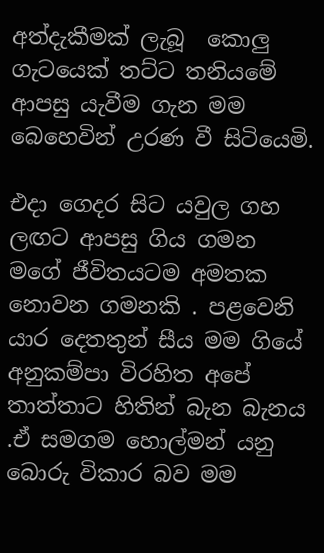අත්දැකීමක් ලැබූ  කොලු ගැටයෙක් තට්ට තනියමේ ආපසු යැවීම ගැන මම බෙහෙවින් උරණ වී සිටියෙමි.

එදා ගෙදර සිට යවුල ගහ ලඟට ආපසු ගිය ගමන මගේ ජීවිතයටම අමතක නොවන ගමනකි . පළවෙනි යාර දෙතතුන් සීය මම ගියේ අනුකම්පා විරහිත අපේ තාත්තාට හිතින් බැන බැනය .ඒ සමගම හොල්මන් යනු බොරු විකාර බව මම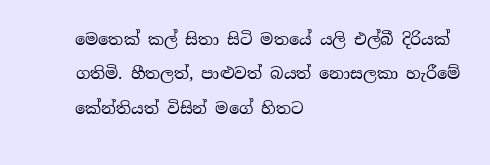මෙතෙක් කල් සිතා සිටි මතයේ යලි එල්බී දිරියක් ගතිමි. හීතලත්, පාළුවත් බයත් නොසලකා හැරීමේ කේන්තියත් විසින් මගේ හිතට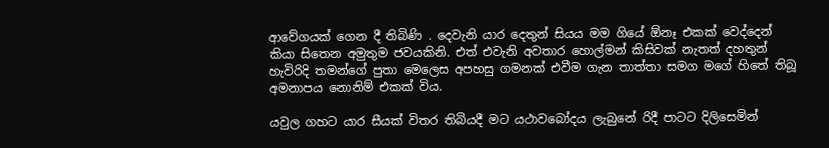ආවේගයක් ගෙන දී තිබිණි . දෙවැනි යාර දෙතුන් සියය මම ගියේ ඕනෑ එකක් වෙද්දෙන් කියා සිතෙන අමුතුම ජවයකිනි. එත් එවැනි අවතාර හොල්මන් කිසිවක් නැතත් දහතුන් හැවිරිදි තමන්ගේ පුතා මෙලෙස අපහසු ගමනක් එවීම ගැන තාත්තා සමග මගේ හිතේ තිබූ අමනාපය නොනිම් එකක් විය.

යවුල ගහට යාර සීයක් විතර තිබියදී මට යථාවබෝදය ලැබුනේ රිදී පාටට දිලිසෙමින්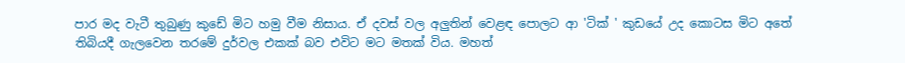පාර මද වැටී තුබුණු කුඩේ මිට හමු වීම නිසාය. ඒ දවස් වල අලුතින් වෙළඳ පොලට ආ 'ටික් ' කුඩයේ උද කොටස මිට අතේ තිබියදී ගැලවෙන තරමේ දුර්වල එකක් බව එවිට මට මතක් විය. මහත්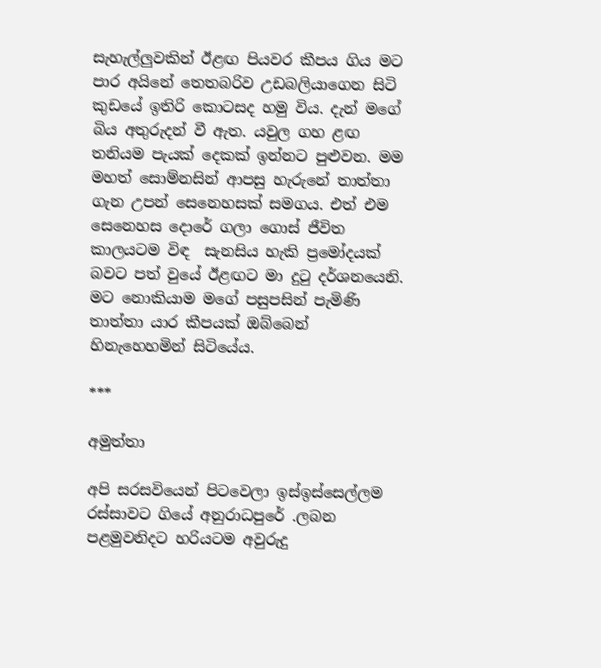සැහැල්ලුවකින් ඊළඟ පියවර කීපය ගිය මට පාර අයිනේ තෙතබරිව උඩබලියාගෙන සිටි  කුඩයේ ඉතිරි කොටසද හමු විය. දැන් මගේ බිය අතුරුදන් වී ඇත. යවුල ගහ ළඟ තනියම පැයක් දෙකක් ඉන්නට පුළුවන. මම මහත් සොම්නසින් ආපසු හැරුනේ තාත්තා ගැන උපන් සෙනෙහසක් සමගය. එත් එම සෙනෙහස දොරේ ගලා ගොස් ජීවිත කාලයටම විඳ  සැනසිය හැකි ප්‍රමෝදයක් බවට පත් වුයේ ඊළඟට මා දුටු දර්ශනයෙනි. මට නොකියාම මගේ පසුපසින් පැමිණි තාත්තා යාර කීපයක් ඔබ්බෙන් හිනැහෙහමින් සිටියේය.

***

අමුත්තා

අපි සරසවියෙන් පිටවෙලා ඉස්ඉස්සෙල්ලම රස්සාවට ගියේ අනුරාධපුරේ .ලබන පළමුවනිදට හරියටම අවුරුදු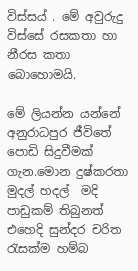විස්සය් . මේ අවුරුදු විස්සේ රසකතා හා නීරස කතා බොහොමයි.

මේ ලියන්න යන්නේ අනුරාධපුර ජීවිතේ පොඩි සිදුවීමක් ගැන.මොන දුෂ්කරතා මුදල් හදල්  මදි පාඩුකම් තිබුනත් එහෙදි සුන්දර චරිත රැසක්ම හම්බ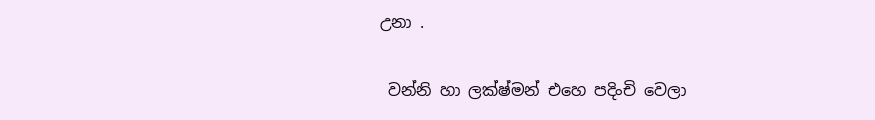උනා .

 වන්නි හා ලක්ෂ්මන් එහෙ පදිංචි වෙලා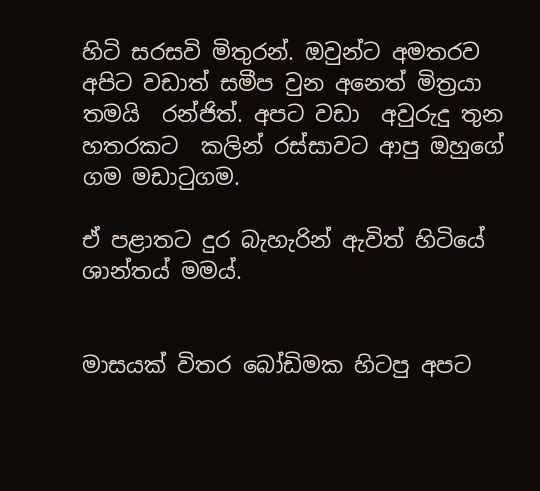හිටි සරසවි මිතුරන්. ඔවුන්ට අමතරව අපිට වඩාත් සමීප වුන අනෙත් මිත්‍රයා  තමයි  රන්ජිත්. අපට වඩා  අවුරුදු තුන හතරකට  කලින් රස්සාවට ආපු ඔහුගේ ගම මඩාටුගම.

ඒ පළාතට දුර බැහැරින් ඇවිත් හිටියේ ශාන්තය් මමය්.


මාසයක් විතර බෝඩිමක හිටපු අපට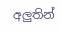අලුතින්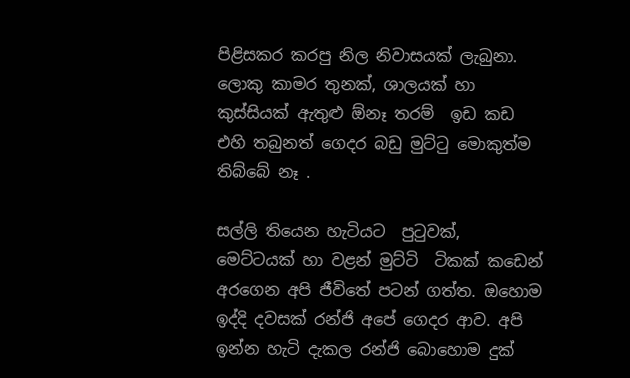පිළිසකර කරපු නිල නිවාසයක් ලැබුනා. ලොකු කාමර තුනක්, ශාලයක් හා කුස්සියක් ඇතුළු ඕනෑ තරම්  ඉඩ කඩ  එහි තබුනත් ගෙදර බඩු මුට්ටු මොකුත්ම තිබ්බේ නෑ .

සල්ලි තියෙන හැටියට  පුටුවක්, මෙට්ටයක් හා වළන් මුට්ටි  ටිකක් කඩෙන් අරගෙන අපි ජීවිතේ පටන් ගත්ත. ඔහොම ඉද්දි දවසක් රන්ජි අපේ ගෙදර ආව. අපි ඉන්න හැටි දැකල රන්ජි බොහොම දුක්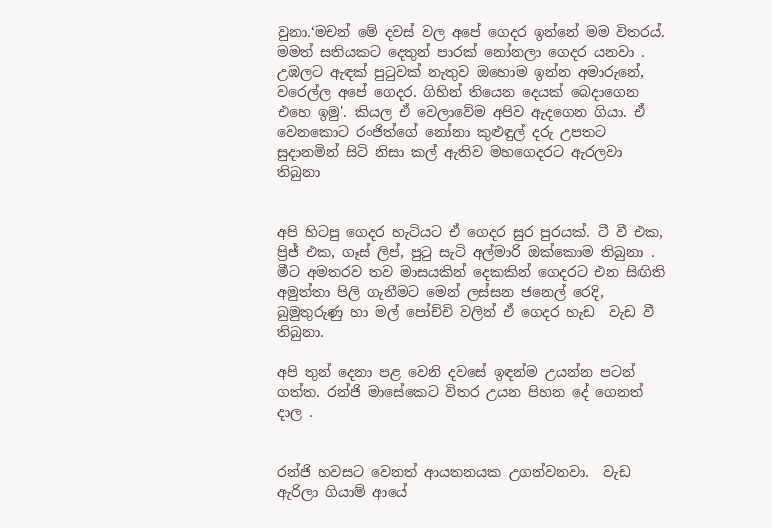වුනා.‘මචන් මේ දවස් වල අපේ ගෙදර ඉන්නේ මම විතරය්. මමත් සතියකට දෙතුන් පාරක් නෝනලා ගෙදර යනවා . උඹලට ඇඳක් පුටුවක් නැතුව ඔහොම ඉන්න අමාරුනේ, වරෙල්ල අපේ ගෙදර. ගිහින් තියෙන දෙයක් බෙදාගෙන එහෙ ඉමු'. කියල ඒ වෙලාවේම අපිව ඇදගෙන ගියා. ඒ වෙනකොට රංජිත්ගේ නෝනා කුළුඳුල් දරු උපතට සුදානමින් සිටි නිසා කල් ඇතිව මහගෙදරට ඇරලවා තිබුනා


අපි හිටපු ගෙදර හැටියට ඒ ගෙදර සුර පුරයක්. ටී වී එක, ප්‍රිජ් එක, ගෑස් ලිප්, පුටු සැටි අල්මාරි ඔක්කොම තිබුනා . මීට අමතරව තව මාසයකින් දෙකකින් ගෙදරට එන සිඟිති අමුත්තා පිලි ගැනීමට මෙන් ලස්සන ජනෙල් රෙදි, බුමුතුරුණු හා මල් පෝච්චි වලින් ඒ ගෙදර හැඩ  වැඩ වී තිබුනා.

අපි තුන් දෙනා පළ වෙනි දවසේ ඉඳන්ම උයන්න පටන් ගත්ත. රන්ජි මාසේකෙට විතර උයන පිහන දේ ගෙනත් දාල .


රන්ජි හවසට වෙනත් ආයතනයක උගන්වනවා.  වැඩ ඇරිලා ගියාම් ආයේ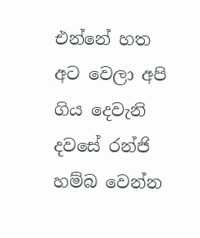එන්නේ හත අට වෙලා අපි ගිය දෙවැනි දවසේ රන්ජි හම්බ වෙන්න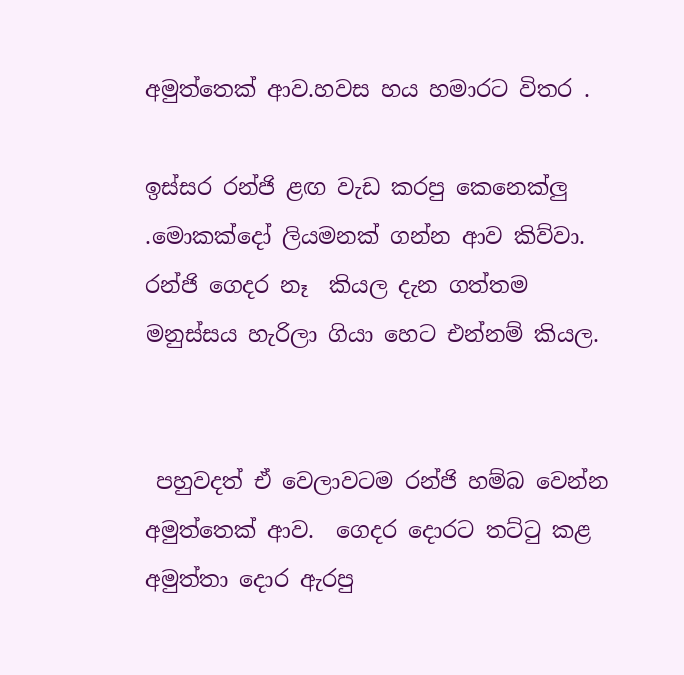අමුත්තෙක් ආව.හවස හය හමාරට විතර .

ඉස්සර රන්ජි ළඟ වැඩ කරපු කෙනෙක්ලු .මොකක්දෝ ලියමනක් ගන්න ආව කිව්වා. රන්ජි ගෙදර නෑ  කියල දැන ගත්තම මනුස්සය හැරිලා ගියා හෙට එන්නම් කියල.


 පහුවදත් ඒ වෙලාවටම රන්ජි හම්බ වෙන්න අමුත්තෙක් ආව.  ගෙදර දොරට තට්ටු කළ  අමුත්තා දොර ඇරපු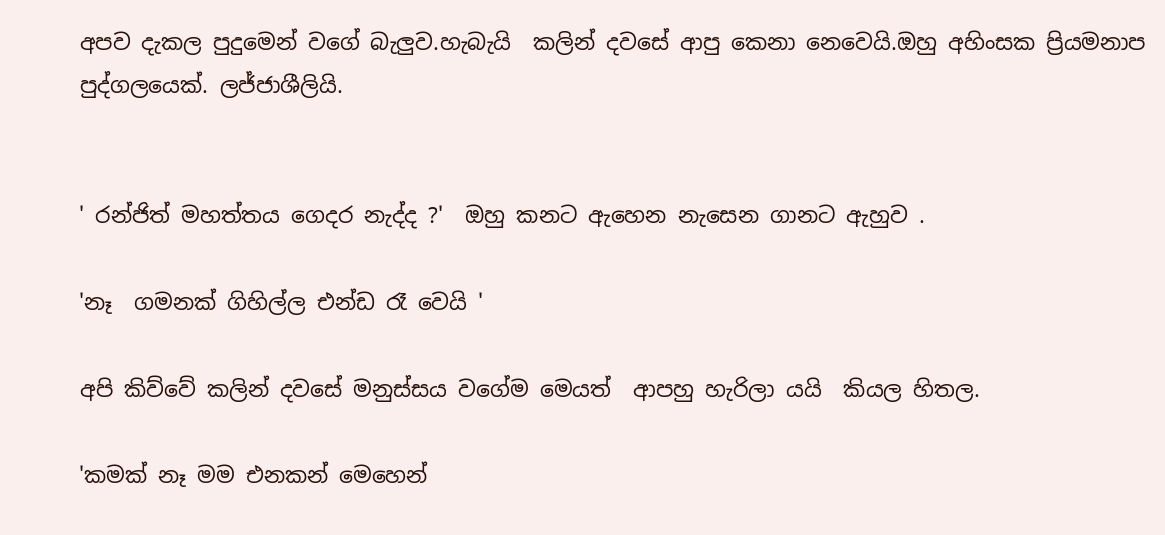අපව දැකල පුදුමෙන් වගේ බැලුව.හැබැයි  කලින් දවසේ ආපු කෙනා නෙවෙයි.ඔහු අහිංසක ප්‍රියමනාප පුද්ගලයෙක්. ලජ්ජාශීලියි.


' රන්ජිත් මහත්තය ගෙදර නැද්ද ?'  ඔහු කනට ඇහෙන නැසෙන ගානට ඇහුව .

'නෑ  ගමනක් ගිහිල්ල එන්ඩ රෑ වෙයි '

අපි කිව්වේ කලින් දවසේ මනුස්සය වගේම මෙයත්  ආපහු හැරිලා යයි  කියල හිතල.

'කමක් නෑ මම එනකන් මෙහෙන්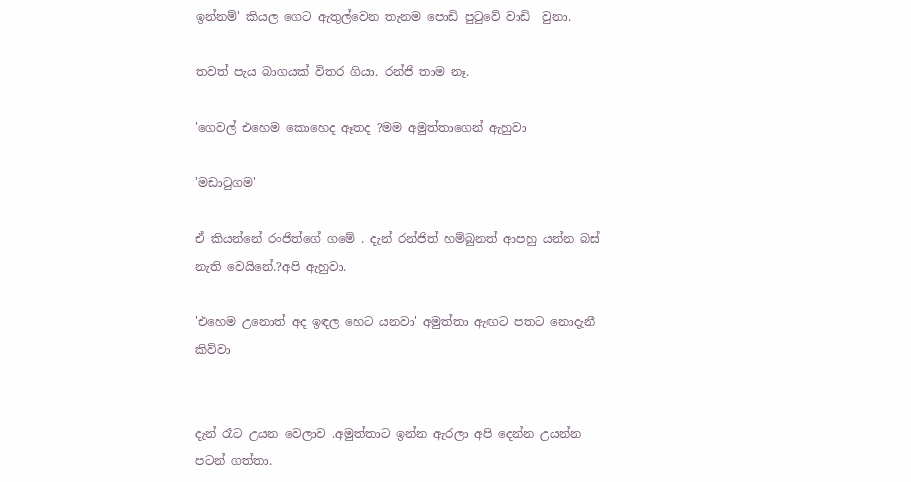ඉන්නම්' කියල ගෙට ඇතුල්වෙන තැනම පොඩි පුටුවේ වාඩි  වුනා.

තවත් පැය බාගයක් විතර ගියා. රන්ජි තාම නෑ.

'ගෙවල් එහෙම කොහෙද ඈතද ?මම අමුත්තාගෙන් ඇහුවා

'මඩාටුගම'

ඒ කියන්නේ රංජිත්ගේ ගමේ . දැන් රන්ජිත් හම්බුනත් ආපහු යන්න බස් නැති වෙයිනේ.?අපි ඇහුවා.

'එහෙම උනොත් අද ඉඳල හෙට යනවා' අමුත්තා ඇඟට පතට නොදැනී කිව්වා


දැන් රෑට උයන වෙලාව .අමුත්තාට ඉන්න ඇරලා අපි දෙන්න උයන්න පටන් ගත්තා.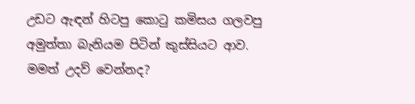උඩට ඇඳන් හිටපු කොටු කමිසය ගලවපු අමුත්තා බැනියම පිටින් කුස්සියට ආව. මමත් උදව් වෙන්නද?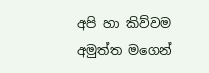අපි හා කිව්වම අමුත්ත මගෙන්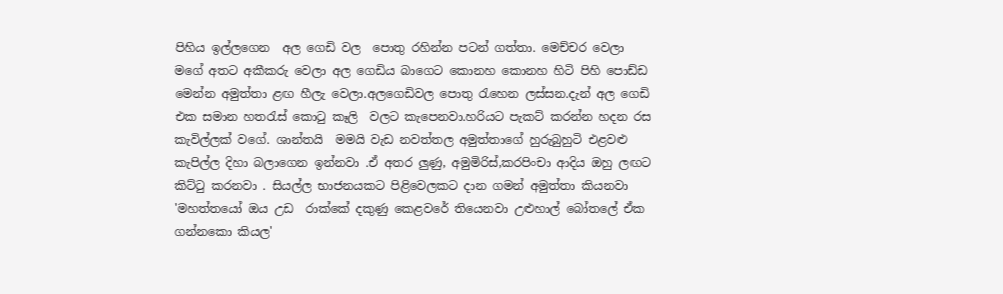පිහිය ඉල්ලගෙන  අල ගෙඩි වල  පොතු රහින්න පටන් ගත්තා. මෙච්චර වෙලා මගේ අතට අකීකරු වෙලා අල ගෙඩිය බාගෙට කොනහ කොනහ හිටි පිහි පොඩ්ඩ  මෙන්න අමුත්තා ළඟ හීලැ වෙලා.අලගෙඩිවල පොතු රැහෙන ලස්සන.දැන් අල ගෙඩි  එක සමාන හතරැස් කොටු කෑලි  වලට කැපෙනවා.හරියට පැකට් කරන්න හදන රස කැවිල්ලක් වගේ. ශාන්තයි  මමයි වැඩ නවත්තල අමුත්තාගේ හුරුබුහුටි එළවළු කැපිල්ල දිහා බලාගෙන ඉන්නවා .ඒ අතර ලුණු, අමුමිරිස්,කරපිංචා ආදිය ඔහු ලඟට කිට්ටු කරනවා . සියල්ල භාජනයකට පිළිවෙලකට දාන ගමන් අමුත්තා කියනවා 'මහත්තයෝ ඔය උඩ  රාක්කේ දකුණු කෙළවරේ තියෙනවා උළුහාල් බෝතලේ ඒක ගන්නකො කියල'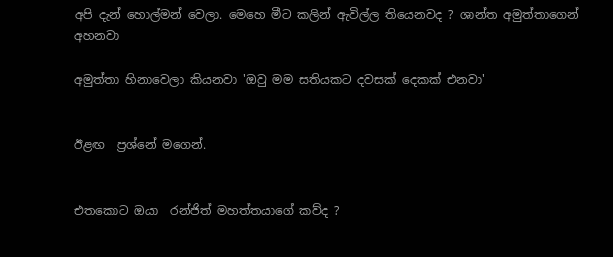අපි දැන් හොල්මන් වෙලා. මෙහෙ මීට කලින් ඇවිල්ල තියෙනවද ? ශාන්ත අමුත්තාගෙන්  අහනවා

අමුත්තා හිනාවෙලා කියනවා 'ඔවු මම සතියකට දවසක් දෙකක් එනවා'


ඊළඟ  ප්‍රශ්නේ මගෙන්.


එතකොට ඔයා  රන්ජිත් මහත්තයාගේ කව්ද ?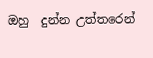ඔහු  දුන්න උත්තරෙන්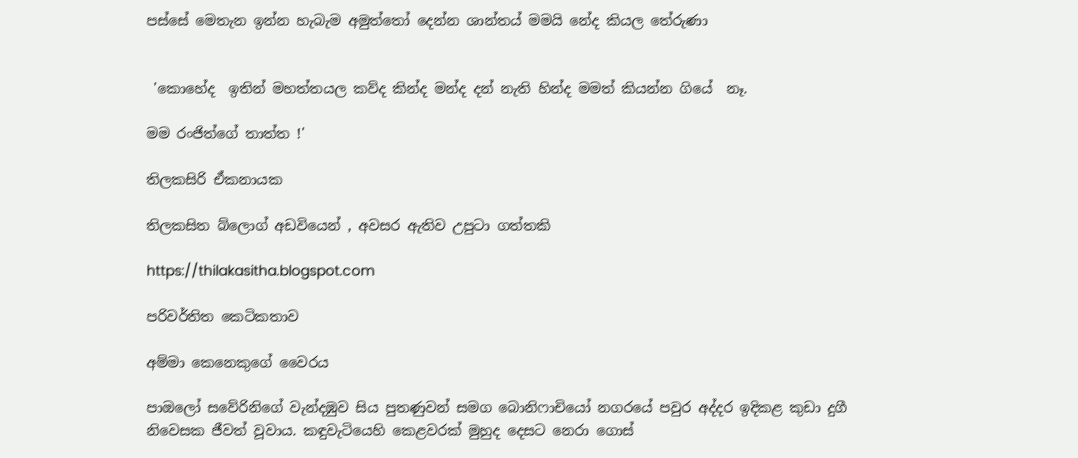පස්සේ මෙතැන ඉන්න හැබැම අමුත්තෝ දෙන්න ශාන්තය් මමයි නේද කියල තේරුණා


 'කොහේද  ඉතින් මහත්තයල කව්ද කින්ද මන්ද දන් නැති හින්ද මමත් කියන්න ගියේ  නෑ.

මම රංජිත්ගේ තාත්ත !'

තිලකසිරි ඒකනායක

තිලකසිත බ්ලොග් අඩවියෙන් , අවසර ඇතිව උපුටා ගත්තකි

https://thilakasitha.blogspot.com

පරිවර්තිත කෙටිකතාව

අම්මා කෙනෙකුගේ වෛරය

පාඔලෝ සවේරිනිගේ වැන්දඹුව සිය පුතණුවන් සමග බොනිෆාචියෝ නගරයේ පවුර අද්දර ඉදිකළ කුඩා දුගී නිවෙසක ජීවත් වූවාය. කඳුවැටියෙහි කෙළවරක් මුහුද දෙසට නෙරා ගොස්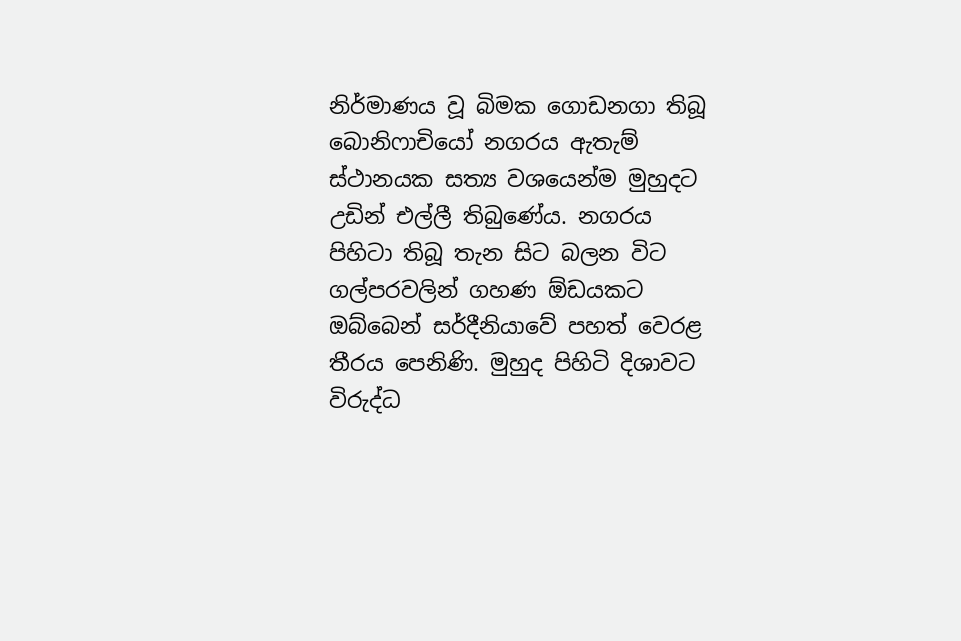නිර්මාණය වූ බිමක ගොඩනගා තිබූ බොනිෆාචියෝ නගරය ඇතැම් ස්ථානයක සත්‍ය වශයෙන්ම මුහුදට උඩින් එල්ලී තිබුණේය. නගරය පිහිටා තිබූ තැන සිට බලන විට ගල්පරවලින් ගහණ ඕඩයකට ඔබ්බෙන් සර්දීනියාවේ පහත් වෙරළ තීරය පෙනිණි. මුහුද පිහිටි දිශාවට විරුද්ධ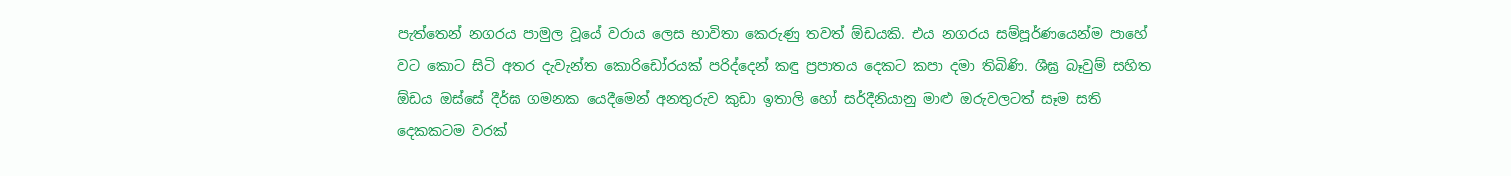පැත්තෙන් නගරය පාමුල වූයේ වරාය ලෙස භාවිතා කෙරුණු තවත් ඕඩයකි. එය නගරය සම්පූර්ණයෙන්ම පාහේ වට කොට සිටි අතර දැවැන්ත කොරිඩෝරයක් පරිද්දෙන් කඳු ප්‍රපාතය දෙකට කපා දමා තිබිණි. ශීඝ්‍ර බෑවුම් සහිත ඕඩය ඔස්සේ දීර්ඝ ගමනක යෙදීමෙන් අනතුරුව කුඩා ඉතාලි හෝ සර්දීනියානු මාළු ඔරුවලටත් සෑම සති දෙකකටම වරක්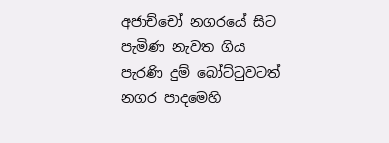අජාච්චෝ නගරයේ සිට පැමිණ නැවත ගිය පැරණි දුම් බෝට්ටුවටත් නගර පාදමෙහි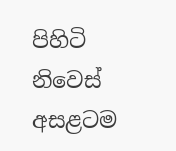පිහිටි නිවෙස් අසළටම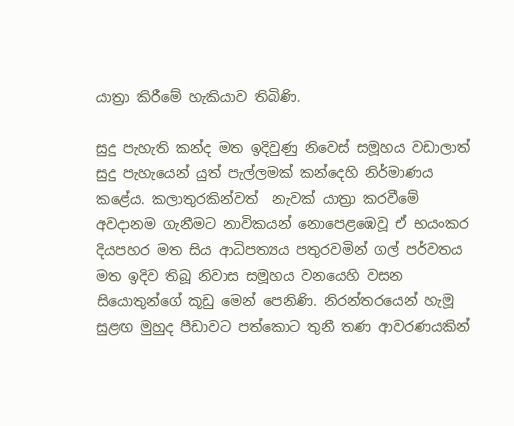යාත්‍රා කිරීමේ හැකියාව තිබිණි.

සුදු පැහැති කන්ද මත ඉදිවුණු නිවෙස් සමූහය වඩාලාත් සුදු පැහැයෙන් යුත් පැල්ලමක් කන්දෙහි නිර්මාණය කළේය. කලාතුරකින්වත්  නැවක් යාත්‍රා කරවීමේ අවදානම ගැනීමට නාවිකයන් නොපෙළඹෙවූ ඒ භයංකර දියපහර මත සිය ආධිපත්‍යය පතුරවමින් ගල් පර්වතය මත ඉදිව තිබූ නිවාස සමූහය වනයෙහි වසන සියොතුන්ගේ කූඩු මෙන් පෙනිණි. නිරන්ත‍රයෙන් හැමූ සුළඟ මුහුද පීඩාවට පත්කොට තුනී තණ ආවරණයකින්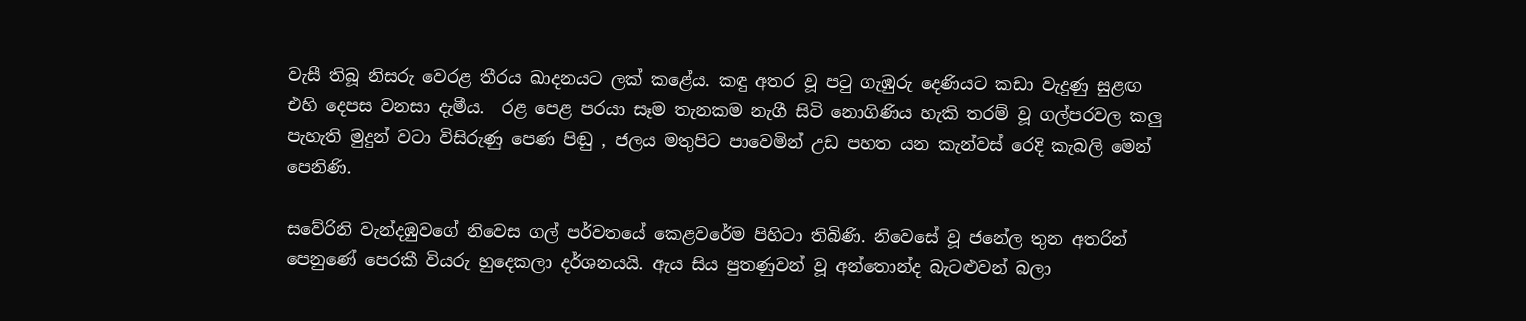වැසී තිබූ නිසරු වෙරළ තීරය ඛාදනයට ලක් කළේය. කඳු අතර වූ පටු ගැඹුරු දෙණියට කඩා වැදුණු සුළඟ එහි දෙපස වනසා දැමීය.  රළ පෙළ පරයා සෑම තැනකම නැගී සිටි නොගිණිය හැකි තරම් වූ ගල්පරවල කලු පැහැති මුදුන් වටා විසිරුණු පෙණ පිඬු , ජලය මතුපිට පාවෙමින් උඩ පහත යන කැන්වස් රෙදි කැබලි මෙන් පෙනිණි.

සවේරිනි වැන්දඹුවගේ නිවෙස ගල් පර්වතයේ කෙළවරේම පිහිටා තිබිණි. නිවෙසේ වූ ජනේල තුන අතරින් පෙනුණේ පෙරකී වියරු හුදෙකලා දර්ශනයයි. ඇය සිය පුතණුවන් වූ අන්තොන්ද බැටළුවන් බලා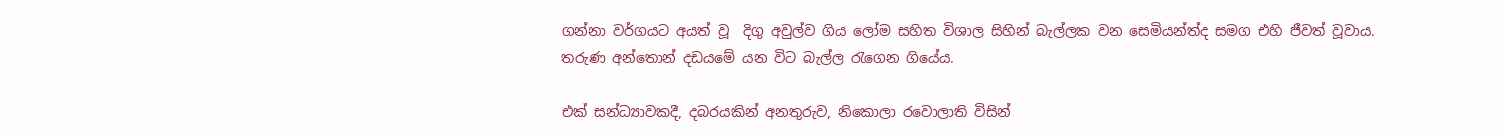ගන්නා වර්ගයට අයත් වූ  දිගු අවුල්ව ගිය ලෝම සහිත විශාල සිහින් බැල්ලක වන සෙමියන්ත්ද සමග එහි ජීවත් වූවාය.  තරුණ අන්තොන් දඩයමේ යන විට බැල්ල රැගෙන ගියේය.

එක් සන්ධ්‍යාවකදී, දබරයකින් අනතුරුව, නිකොලා රවොලාති විසින්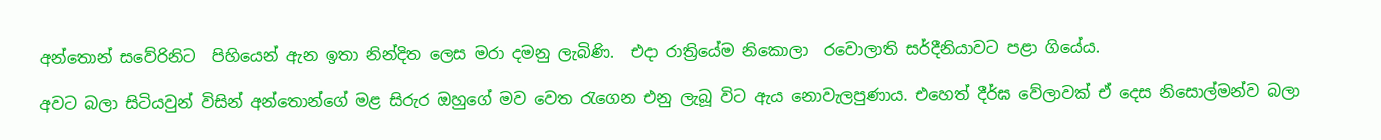අන්තොන් සවේරිනිට  පිහියෙන් ඇන ඉතා නින්දිත ලෙස මරා දමනු ලැබිණි.  එදා රාත්‍රියේම නිකොලා  රවොලාති සර්දීනියාවට පළා ගියේය.

අවට බලා සිටියවුන් විසින් අන්තොන්ගේ මළ සිරුර ඔහුගේ මව වෙත රැගෙන එනු ලැබූ විට ඇය නොවැලපුණාය. එහෙත් දීර්ඝ වේලාවක් ඒ දෙස නිසොල්මන්ව බලා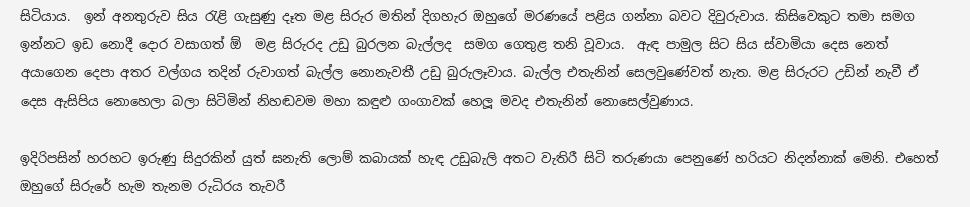සිටියාය.  ඉන් අනතුරුව සිය රැළි ගැසුණු දෑත මළ සිරුර මතින් දිගහැර ඔහුගේ මරණයේ පළිය ගන්නා බවට දිවුරුවාය. කිසිවෙකුට තමා සමග ඉන්නට ඉඩ නොදී දොර වසාගත් ඕ  මළ සිරුරද උඩු බුරලන බැල්ලද  සමග ගෙතුළ තනි වූවාය.  ඇඳ පාමුල සිට සිය ස්වාමියා දෙස නෙත් අයාගෙන දෙපා අතර වල්ගය තදින් රුවාගත් බැල්ල නොනැවතී උඩු බුරුලෑවාය. බැල්ල එතැනින් සෙලවුණේවත් නැත. මළ සිරුරට උඩින් නැවී ඒ දෙස ඇසිපිය නොහෙලා බලා සිටිමින් නිහඬවම මහා කඳුළු ගංගාවක් හෙලූ මවද එතැනින් නොසෙල්වුණාය.

ඉදිරිපසින් හරහට ඉරුණු සිදුරකින් යුත් ඝනැති ලොම් කබායක් හැඳ උඩුබැලි අතට වැතිරී සිටි තරුණයා පෙනුණේ හරියට නිදන්නාක් මෙනි. එහෙත් ඔහු‍ගේ සිරුරේ හැම තැනම රුධිරය තැවරී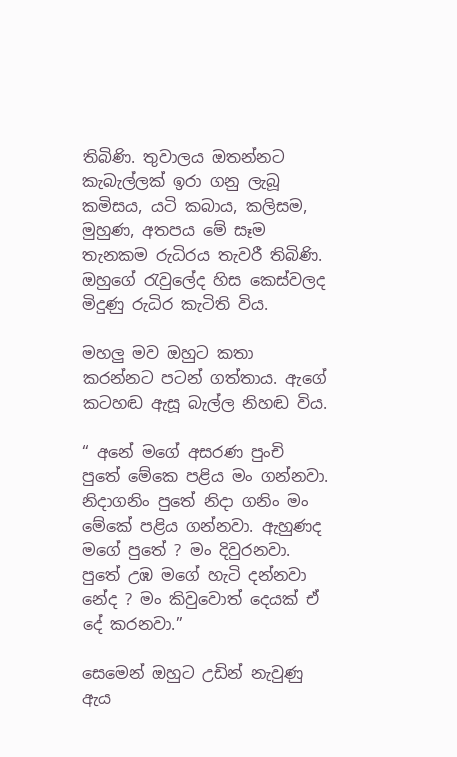තිබිණි. තුවාලය ඔතන්නට කැබැල්ලක් ඉරා ගනු ලැබූ කමිසය, යටි කබාය, කලිසම, මුහුණ, අතපය මේ සෑම තැනකම රුධිරය තැවරී තිබිණි. ඔහුගේ රැවුලේද හිස කෙස්වලද මිදුණු රුධිර කැටිති විය.

මහලු මව ඔහුට කතා කරන්නට පටන් ගත්තාය. ඇගේ කටහඬ ඇසූ බැල්ල නිහඬ විය.

“ අනේ මගේ අසරණ පුංචි පු‍තේ මේකෙ පළිය මං ගන්නවා. නිදාගනිං පුතේ නිදා ගනිං මං මේකේ පළිය ගන්නවා. ඇහුණද මගේ පුතේ ? මං දිවුරනවා. පු‍තේ උඹ මගේ හැටි දන්නවා නේද ? මං කිවුවොත් දෙයක් ඒ දේ කරනවා.”

සෙමෙන් ඔහුට උඩින් නැවුණු ඇය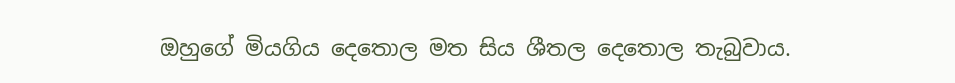ඔහුගේ මියගිය දෙතොල මත සිය ශීතල දෙතොල තැබුවාය.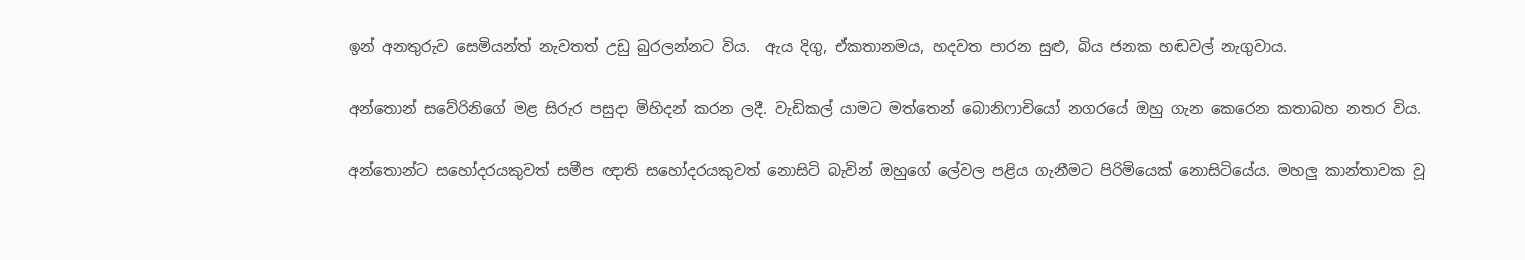ඉන් අනතුරුව සෙමියන්ත් නැවතත් උඩු බුරලන්නට විය.  ඇය දිගු, ඒකතානමය, හදවත පාරන සුළු, බිය ජනක හඬවල් නැගුවාය.

අන්තොන් සවේරිනිගේ මළ සිරුර පසුදා මිහිදන් කරන ලදී. වැඩිකල් යාමට මත්තෙන් බොනිෆාචියෝ නග‍රයේ ඔහු ගැන කෙරෙන කතාබහ නතර විය.

අන්තොන්ට සහෝදරයකුවත් සමීප ඥාති සහෝදරයකුවත් නොසිටි බැවින් ඔහුගේ ලේවල පළිය ගැනීමට පිරිමියෙක් නොසිටියේය. මහලු කාන්තාවක වූ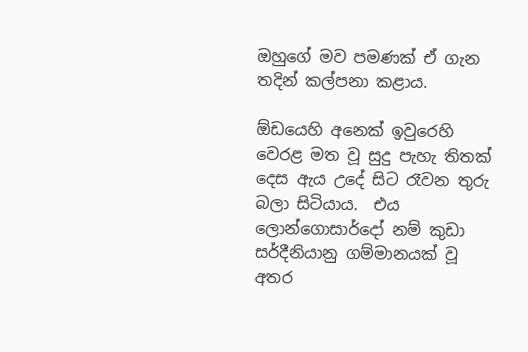ඔහුගේ මව පමණක් ඒ ගැන තදින් කල්පනා කළාය.

ඕඩයෙහි අනෙක් ඉවුරෙහි වෙරළ මත වූ සුදු පැහැ තිතක් දෙස ඇය උදේ සිට රෑවන තුරු බලා සිටියාය.  එය ලොන්ගොසාර්දෝ නම් කුඩා සර්දීනියානු ගම්මානයක් වූ අතර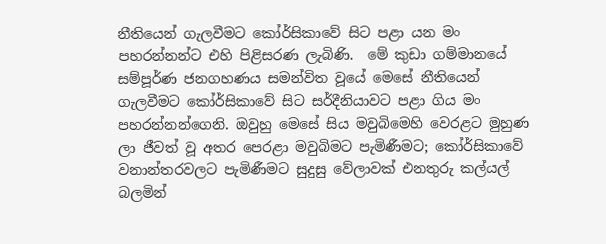නීතියෙන් ගැලවීමට කෝර්සිකාවේ සිට පළා යන මං පහරන්නන්ට එහි පිළිසරණ ලැබිණි.  මේ කුඩා ගම්මානයේ සම්පූර්ණ ජනගහණය සමන්විත වූයේ මෙසේ නීතියෙන් ගැලවීමට කෝර්සිකාවේ සිට සර්දීනියාවට පළා ගිය මං පහරන්නන්ගෙනි. ඔවුහු මෙසේ සිය මවුබිමෙහි වෙරළට මුහුණ ලා ජීවත් වූ අතර පෙරළා මවුබිමට පැමිණීමට; කෝර්සිකා‍වේ වනාන්තරවලට පැමිණීමට සුදුසු වේලාවක් එනතුරු කල්යල් බලමින්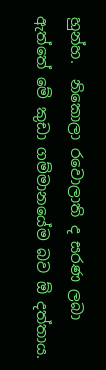හුන්හ.  නිකොලා රවොලාති ද සරණ ලබා ඇත්තේ මේ කුඩා ගම්මානයේම බව ඕ දත්තාය.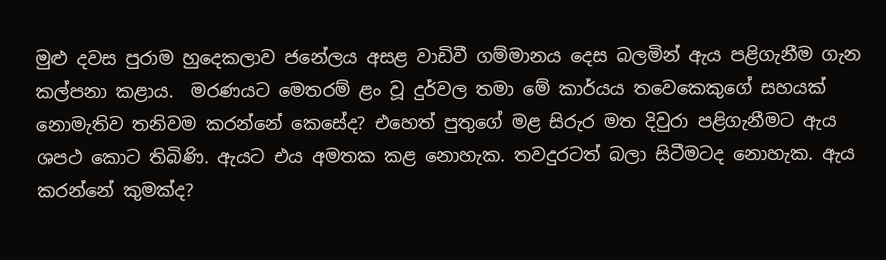මුළු දවස පුරාම හුදෙකලාව ජනේලය අසළ වාඩිවී ගම්මානය දෙස බලමින් ඇය පළිගැනීම ගැන කල්පනා කළාය.  මරණයට මෙතරම් ළං වූ දුර්වල තමා මේ කාර්යය තවෙකෙකුගේ සහයක් නොමැතිව තනිවම කරන්නේ කෙසේද? එහෙත් පුතුගේ මළ සිරුර මත දිවුරා පළිගැනීමට ඇය ශපථ කොට තිබිණි. ඇයට එය අමතක කළ නොහැක. තවදුරටත් බලා සිටීමටද නොහැක. ඇය කරන්නේ කුමක්ද?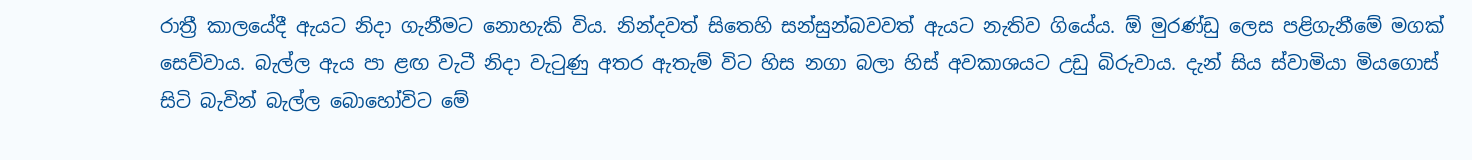රාත්‍රී කාලයේදී ඇයට නිදා ගැනීමට නොහැකි විය. නින්දවත් සිතෙහි සන්සුන්බවවත් ඇයට නැතිව ගියේය. ඕ මුරණ්ඩු ලෙස පළිගැනීමේ මගක් සෙව්වාය. බැල්ල ඇය‍‍ පා ළඟ වැටී නිදා වැටුණු අතර ඇතැම් විට හිස නගා බලා හිස් අවකාශයට උඩු බිරුවාය. දැන් සිය ස්වාමියා මියගොස් සිටි බැවින් බැල්ල බොහෝවිට මේ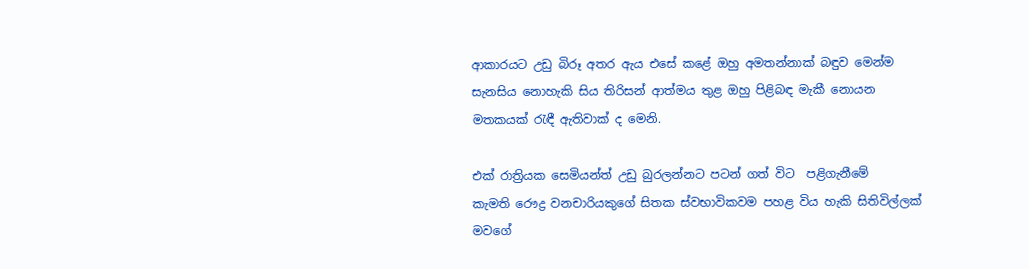ආකාරයට උඩු බිරූ අතර ඇය එසේ කළේ ඔහු අමතන්නාක් බඳුව මෙන්ම සැනසිය නොහැකි සිය තිරිසන් ආත්මය තුළ ඔහු පිළිබඳ මැකී නොයන මතකයක් රැඳී ඇතිවාක් ද මෙනි.

එක් රාත්‍රියක සෙමියන්ත් උඩු බුරලන්නට පටන් ගත් විට  පළිගැනීමේ කැමති ‍රෞද්‍ර වනචාරියකුගේ සිතක ස්වභාවිකවම පහළ විය හැකි සිතිවිල්ලක් මවගේ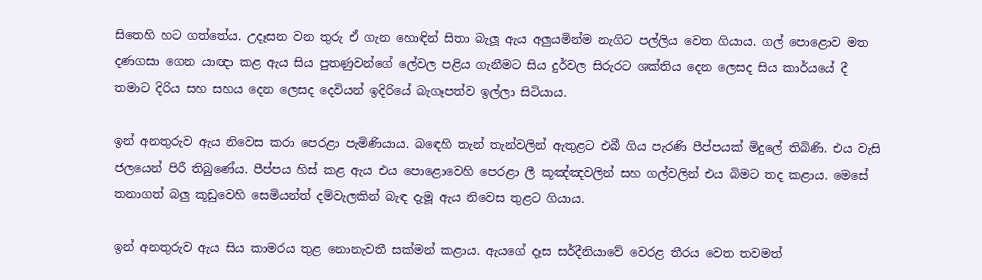සිතෙහි හට ගත්තේය. උදෑසන වන තුරු ඒ ගැන හොඳින් සිතා බැලූ ඇය අලුයමින්ම නැගිට පල්ලිය වෙත ගියාය. ගල් පොළොව මත දණගසා ගෙන යාඥා කළ ඇය සිය පුතණුවන්ගේ ලේවල පළිය ගැනීමට සිය දුර්වල සිරුරට ශක්තිය දෙන ලෙසද සිය කාර්යයේ දී තමාට දිරිය සහ සහය දෙන ලෙසද දෙවියන් ඉදිරියේ බැගෑපත්ව ඉල්ලා සිටියාය.

ඉන් අනතුරුව ඇය නිවෙස කරා පෙරළා පැමිණියාය. බ‍ඳෙහි තැන් තැන්වලින් ඇතුළට එබී ගිය පැරණි පීප්පයක් මිදුලේ තිබිණි. එය වැසි ජලයෙන් පිරී තිබුණේය. පීප්පය හිස් කළ ඇය එය පොළොවෙහි ‍පෙරළා ලී කූඤ්ඤවලින් සහ ගල්වලින් එය බිමට තද කළාය. මෙසේ තනාගත් බලු කූඩුවෙහි සෙමියන්ත් දම්වැලකින් බැඳ දැමූ ඇය නිවෙස තුළට ගියාය.

ඉන් අනතුරුව ඇය සිය කාමරය තුළ නොනැවතී සක්මන් කළාය. ඇයගේ ‍දෑස සර්දීනියාවේ වෙරළ තීරය වෙත තවමත්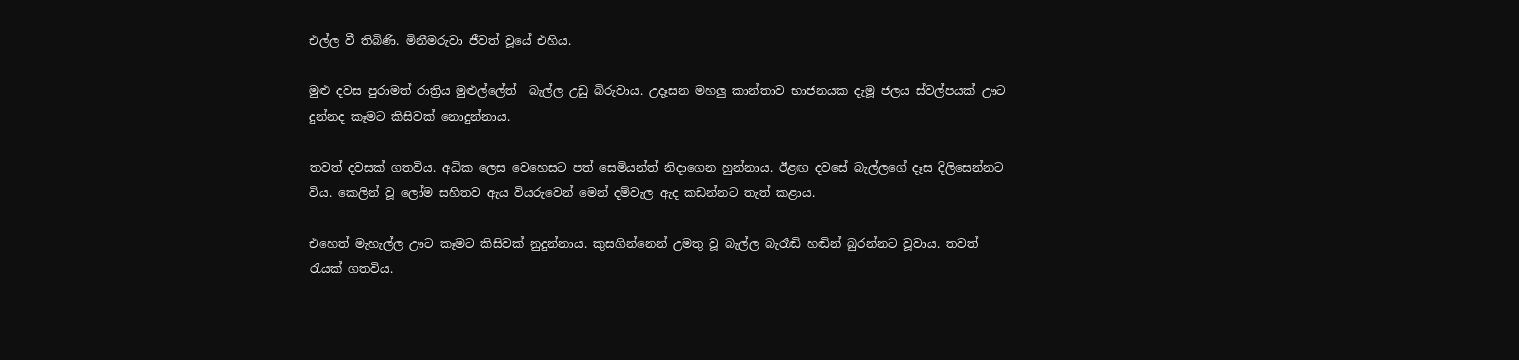එල්ල වී තිබිණි. මිනීමරුවා ජීවත් වූයේ එහිය.

මුළු දවස පුරාමත් රාත්‍රිය මුළුල්ලේත්  බැල්ල උඩු බිරුවාය. උදෑසන මහලු කාන්තාව භාජනයක දැමූ ජලය ස්වල්පයක් ඌට දුන්නද කෑමට කිසිවක් නොදුන්නාය.

තවත් දවසක් ගතවිය. අධික ලෙස වෙහෙසට පත් සෙමියන්ත් නිදාගෙන හුන්නාය. ඊළඟ දවසේ බැල්ලගේ දෑස දිලිසෙන්නට විය. කෙලින් වූ ලෝම සහිතව ඇය වියරුවෙන් මෙන් දම්වැල ඇද කඩන්නට තැත් කළාය.

එහෙත් මැහැල්ල ඌට කෑමට කිසිවක් නුදුන්නාය. කුසගින්නෙන් උමතු වූ බැල්ල බැරෑඬි හඬින් බුරන්නට වූවාය. තවත් රැයක් ගතවිය.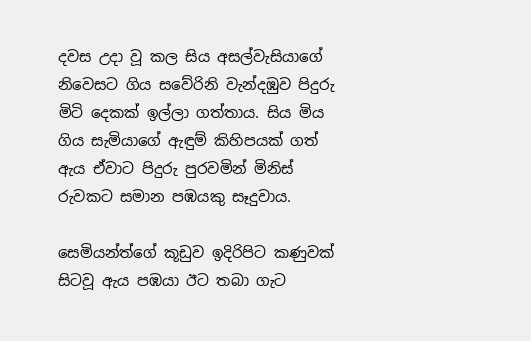දවස උදා වූ කල සිය අසල්වැසියාගේ නිවෙසට ගිය සවේරිනි වැන්දඹුව පිදුරු මිටි දෙකක් ඉල්ලා ගත්තාය. සිය මිය ගිය සැමියාගේ ඇඳුම් කිහිපයක් ගත් ඇය ඒවාට පිදුරු පුරවමින් මිනිස් රුවකට සමාන පඹයකු සෑදුවාය.

සෙමියන්ත්ගේ කූඩුව ඉදිරිපිට කණුවක් සිටවූ ඇය පඹයා ඊට තබා ගැට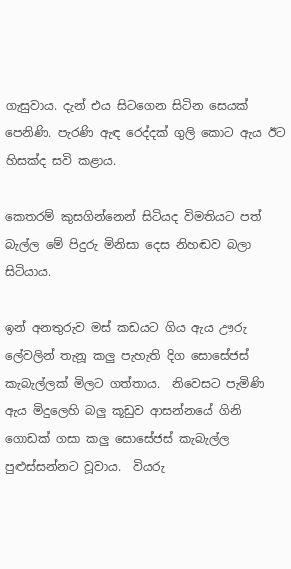ගැසුවාය. දැන් එය සිටගෙන සිටින සෙයක් පෙනිණි. පැරණි ඇඳ රෙද්දක් ගුලි කොට ඇය ඊට හිසක්ද සවි කළාය.

කෙතරම් කුසගින්නෙන් සිටියද විමතියට පත් බැල්ල මේ පිදුරු මිනිසා දෙස නිහඬව බලා සිටියාය.

ඉන් අනතුරුව මස් කඩයට ගිය ඇය ඌරු ලේවලින් තැනූ කලු පැහැති දිග සොසේජස් කැබැල්ලක් මිලට ගත්තාය.  නිවෙසට පැමිණි ඇය මිදුලෙහි බලු කූඩුව ආසන්නයේ ගිනි ගොඩක් ගසා කලු සොසේජස් කැබැල්ල පුළුස්සන්නට වූවාය.  වියරු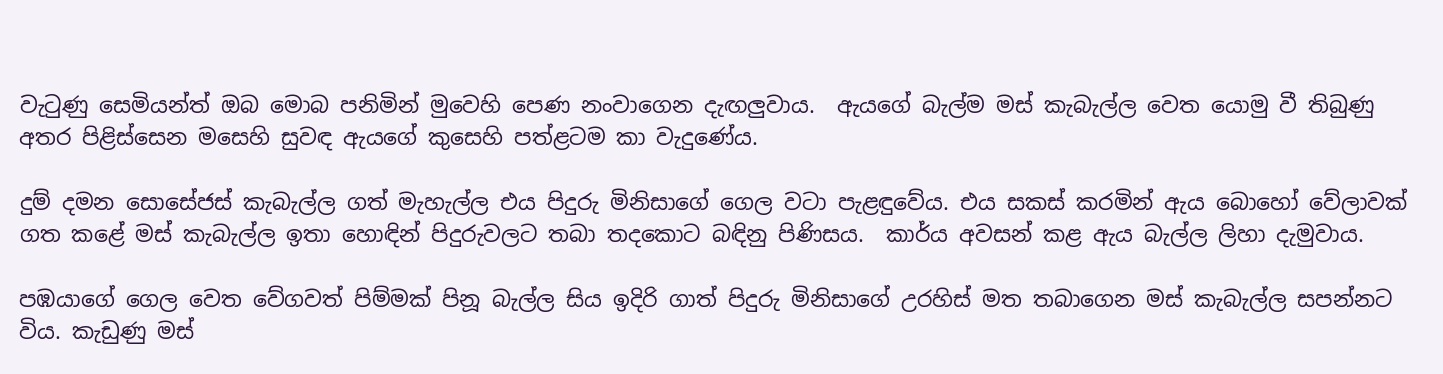වැටුණු සෙමියන්ත් ඔබ මොබ පනිමින් මුවෙහි පෙණ නංවාගෙන දැඟලුවාය.  ඇයගේ බැල්ම මස් කැබැල්ල වෙත යොමු වී තිබුණු අතර පිළිස්සෙන මසෙහි සුවඳ ඇයගේ කුසෙහි පත්ළටම කා වැදුණේය.

දුම් දමන ‍සොසේජස් කැබැල්ල ගත් මැහැල්ල එය පිදුරු මිනිසාගේ ගෙල වටා පැළඳුවේය. එය සකස් කරමින් ඇය බොහෝ වේලාවක් ගත කළේ මස් කැබැල්ල ඉතා ‍හොඳින් පිදුරුවලට තබා තදකොට බඳිනු පිණිසය.  කාර්ය අවසන් කළ ඇය බැල්ල ලිහා දැමුවාය.

පඹයාගේ ගෙල වෙත වේගවත් පිම්මක් පිනූ බැල්ල සිය ඉදිරි ගාත් පිදුරු මිනිසාගේ උරහිස් මත තබාගෙන මස් කැබැල්ල සපන්නට විය. කැඩුණු මස්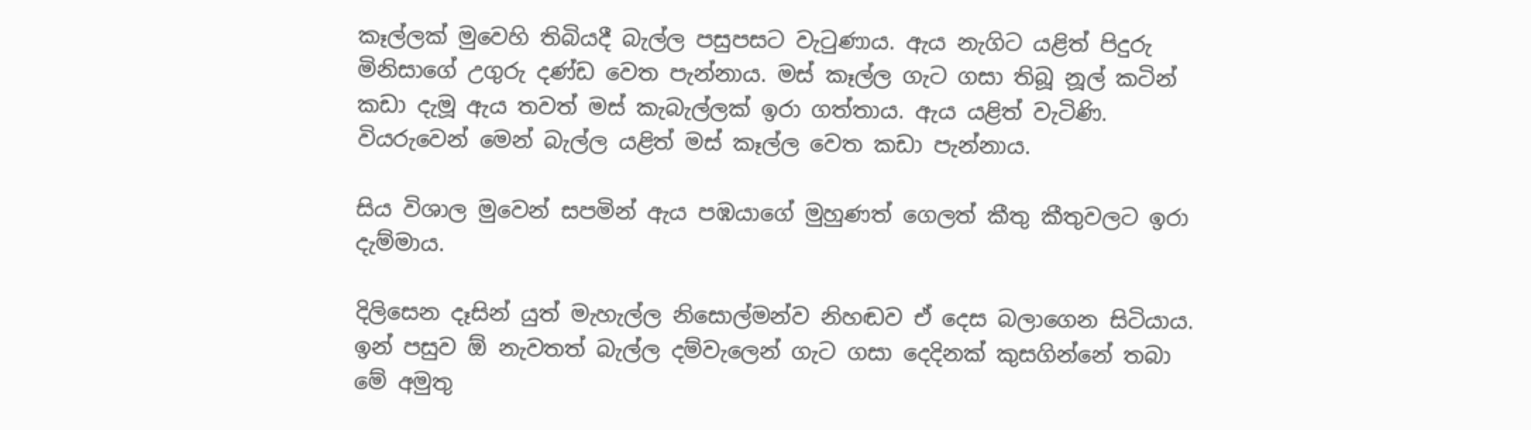කෑල්ලක් මුවෙහි තිබියදී බැල්ල පසුපසට වැටුණාය. ඇය නැගිට යළිත් පිදුරු මිනිසාගේ උගුරු දණ්ඩ වෙත පැන්නාය. මස් කෑල්ල ගැට ගසා තිබූ නූල් කටින් කඩා දැමූ ඇය තවත් මස් කැබැල්ලක් ඉරා ගත්තාය. ඇය යළිත් වැටිණි. වියරුවෙන් මෙන් බැල්ල යළිත් මස් කෑල්ල වෙත කඩා පැන්නාය.

සිය විශාල මුවෙන් සපමින් ඇය පඹයාගේ මුහුණත් ගෙලත් කීතු කීතුවලට ඉරා දැම්මාය.

දිලිසෙන දෑසින් යුත් මැහැල්ල නිසොල්මන්ව නිහඬව ඒ දෙස බලාගෙන සිටියාය. ඉන් පසුව ඕ නැවතත් බැල්ල දම්වැලෙන් ගැට ගසා දෙදිනක් කුසගින්නේ තබා මේ අමුතු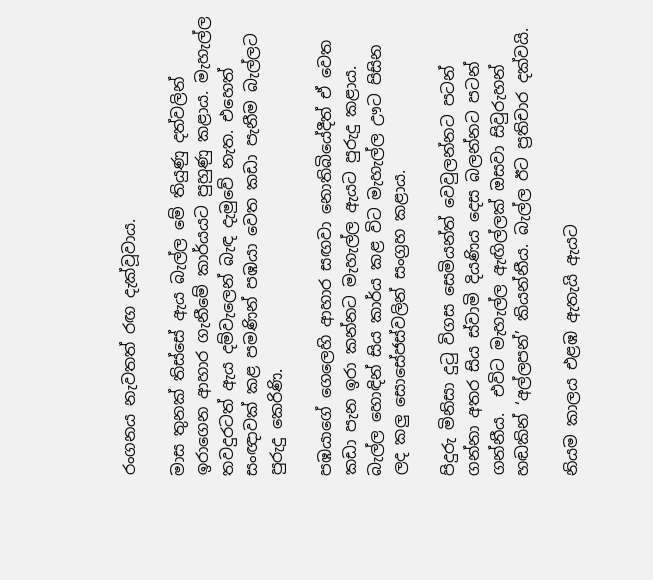රංගනය නැවතත් රඟ දැක්වූවාය.

මාස තුනක් තිස්සේ ඇය බැල්ල මේ තියුණු දත්වලින් ඉරාගෙන ආහාර ගැනීමේ කාර්යයට පුහුණු කළාය. මැහැල්ල තවදුරටත් ඇය දම්වැලෙන් බැඳ දැමුවේ නැත. එහෙත් සංඥාවක් කළ පමණින් පඹයා වෙත කඩා පැනීම බැල්ලට පුරුදු කෙරිණි.

පඹයාගේ ගෙලෙහි ආහාර සඟවා නොතිබියේදීත් ඒ වෙත කඩා පැන ඉරා කන්නට මැහැල්ල ඇයට පුරුදු කළාය. බැල්ල හොඳින් සිය කාර්ය කළ විට මැහැල්ල ඌට පිසින ලද කලු ‍සොසේජස්වලින් සංග්‍රහ කළාය.

පිදුරු මිනිසා දුටු විගස සෙමියන්ත් වෙවුලන්නට පටන් ගන්නා අතර සිය ස්වාමි දියණිය දෙස බලන්නට පටන් ගන්නීය.  එවිට මැහැල්ල ඇඟිල්ලක් ඔසවා සිවුරුහන් හඬකින් ‘අල්ලපන්’ කියන්නීය. බැල්ල ඊට ප්‍රතිචාර දක්වයි.

නියම කාලය එළඹ ඇතැයි ඇයට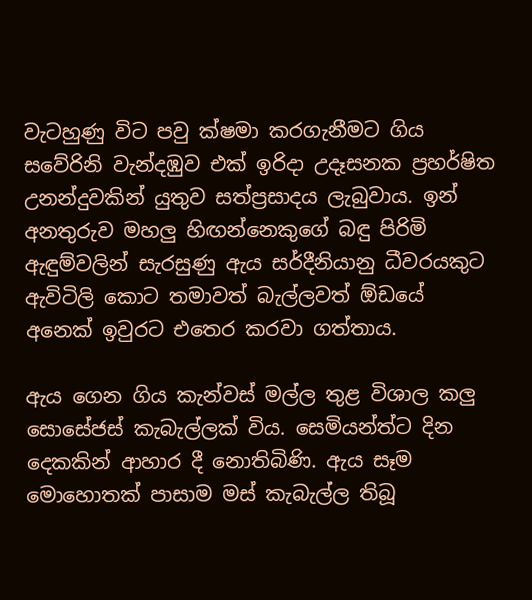වැටහුණු විට පවු ක්ෂමා කරගැනීමට ගිය සවේරිනි වැන්දඹුව එක් ඉරිදා උදෑසනක ප්‍රහර්ෂිත උනන්දුවකින් යුතුව සත්ප්‍රසාදය ලැබුවාය. ඉන් අනතුරුව මහලු හිඟන්නෙකුගේ බඳු පිරිමි ඇඳුම්වලින් සැරසුණු ඇය සර්දීනියානු ධීවරයකුට ඇවිටිලි කොට තමාවත් බැල්ලවත් ඕඩයේ අනෙක් ඉවුරට එතෙර කරවා ගත්තාය.

ඇය ගෙන ගිය කැන්වස් මල්ල තුළ විශාල කලු සොසේජස් කැබැල්ලක් විය. සෙමියන්ත්ට දින දෙකකින් ආහාර දී නොතිබිණි. ඇය සෑම මොහොතක් පාසාම මස් කැබැල්ල තිබූ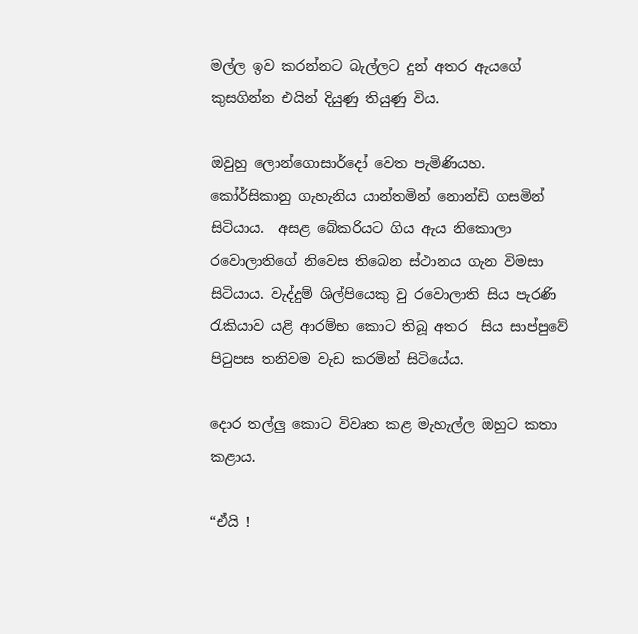මල්ල ඉව කරන්නට බැල්ලට දුන් අතර ඇ‍යගේ කුසගින්න එයින් දියුණු තියුණු විය.

ඔවුහු ලොන්ගොසාර්දෝ වෙත පැමිණියහ. කෝර්සිකානු ගැහැනිය යාන්තමින් නොන්ඩි ගසමින් සිටියාය.  අසළ බේකරියට ගිය ඇය නිකොලා රවොලාතිගේ නිවෙස තිබෙන ස්ථානය ගැන විමසා සිටියාය. වැද්දුම් ශිල්පියෙකු වු රවොලාති සිය පැරණි රැකියාව යළි ආරම්භ කොට තිබූ අතර  සිය සාප්පුවේ පිටුපස තනිවම වැඩ කරමින් සිටියේය.

දොර තල්ලු කොට විවෘත කළ මැහැල්ල ඔහුට කතා කළාය.

“ඒයි !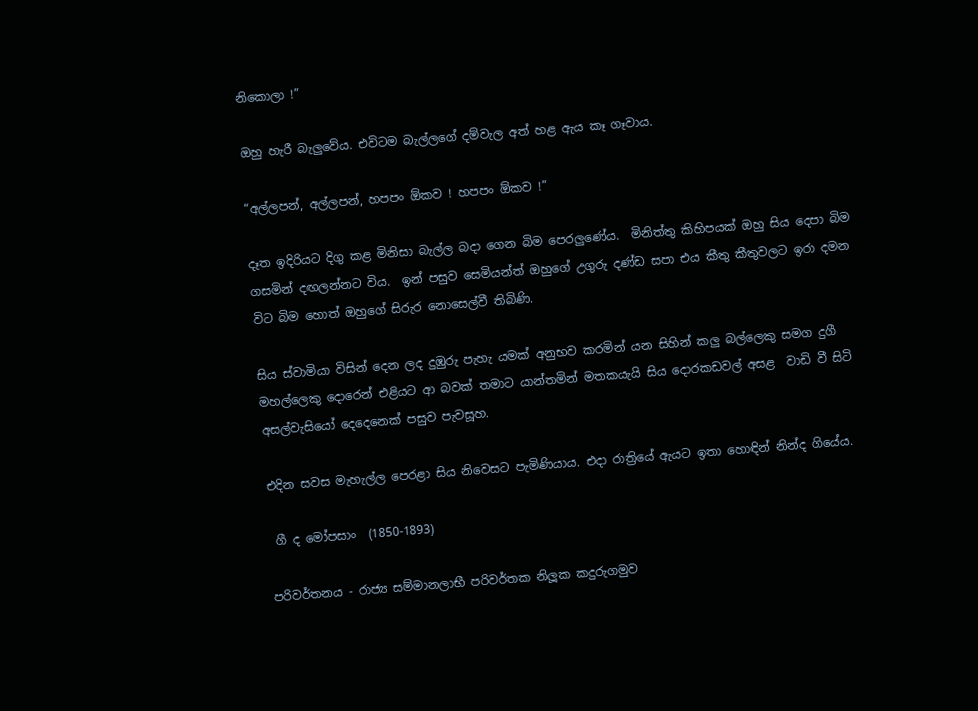නිකොලා !”

ඔහු හැරී බැලුවේය. එවිටම බැල්ලගේ දම්වැල අත් හළ ඇය කෑ ගෑවාය.

“අල්ලපන්, අල්ලපන්, හපපං ඕකව ! හපපං ඕකව !”

දෑත ඉදිරියට දිගු කළ මිනිසා බැල්ල බදා ගෙන බිම පෙරලුණේය.  මිනිත්තු කිහිපයක් ඔහු සිය දෙපා බිම ගසමින් දඟලන්නට විය.  ඉන් පසුව සෙමියන්ත් ඔහුගේ උගුරු දණ්ඩ සපා එය කීතු කීතුවලට ඉරා දමන විට බිම හොත් ඔහුගේ සිරුර නොසෙල්වී තිබිණි.

සිය ස්වාමියා විසින් දෙන ලද දුඹුරු පැහැ යමක් අනුභව කරමින් යන සිහින් කලු බල්ලෙකු සමග දුගී මහල්ලෙකු දොරෙන් එළියට ආ බවක් තමාට යාන්තමින් මතකයැයි සිය දොරකඩවල් අසළ  වාඩි වී සිටි අසල්වැසියෝ දෙදෙනෙක් පසුව පැවසූහ.

එදින සවස මැහැල්ල පෙරළා සිය නිවෙසට පැමිණියාය. එදා රාත්‍රියේ ඇයට ඉතා හොඳින් නින්ද ගියේය.

 ගී ද මෝපසාං  (1850-1893)

පරිවර්තනය - රාජ්‍ය සම්මානලාභී පරිවර්තක නිලූක කදුරුගමුව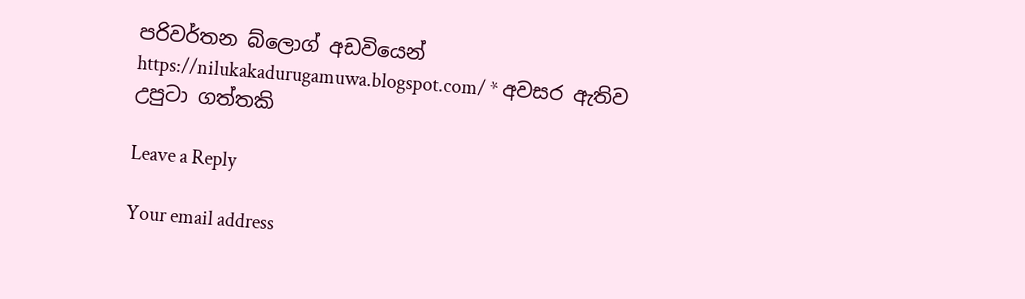පරිවර්තන බ්ලොග් අඩවියෙන් https://nilukakadurugamuwa.blogspot.com/ * අවසර ඇතිව උපුටා ගත්තකි

Leave a Reply

Your email address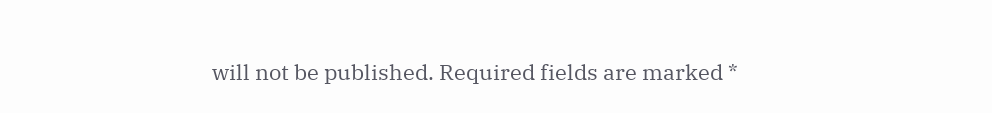will not be published. Required fields are marked *